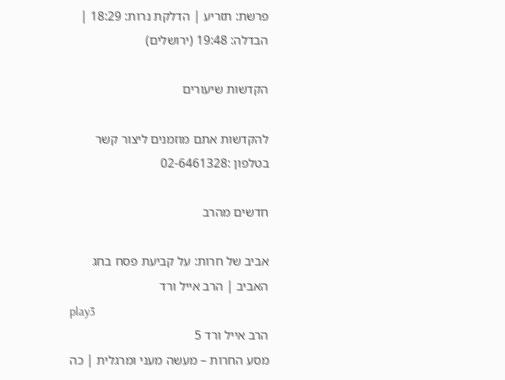פרשת: תזריע | הדלקת נרות: 18:29 | הבדלה: 19:48 (ירושלים)

הקדשות שיעורים

להקדשות אתם מוזמנים ליצור קשר בטלפון :02-6461328

חדשים מהרב

אביב של חרות: על קביעת פסח בחג האביב | הרב אייל ורד
play3
הרב אייל ורד 5
מסע החרות – מעשה מעני ומרגלית | כה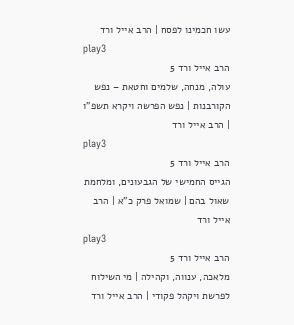עשו חכמינו לפסח | הרב אייל ורד
play3
הרב אייל ורד 5
עולה, מנחה, שלמים וחטאת – נפש הקורבנות | נפש הפרשה ויקרא תשפ”ו | הרב אייל ורד
play3
הרב אייל ורד 5
הגייס החמישי של הגבעונים, ומלחמת שאול בהם | שמואל פרק כ”א | הרב אייל ורד
play3
הרב אייל ורד 5
מלאכה, ענווה, וקהילה | מי השילוח לפרשת ויקהל פקודי | הרב אייל ורד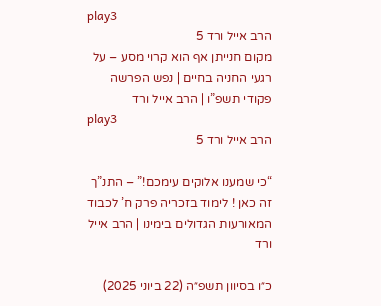play3
הרב אייל ורד 5
מקום חנייתן אף הוא קרוי מסע – על רגעי החניה בחיים | נפש הפרשה פקודי תשפ”ו | הרב אייל ורד
play3
הרב אייל ורד 5

“כי שמענו אלוקים עימכם!” – התנ”ך זה כאן ! לימוד בזכריה פרק ח’ לכבוד המאורעות הגדולים בימינו | הרב אייל ורד

כ״ו בסיוון תשפ״ה (22 ביוני 2025)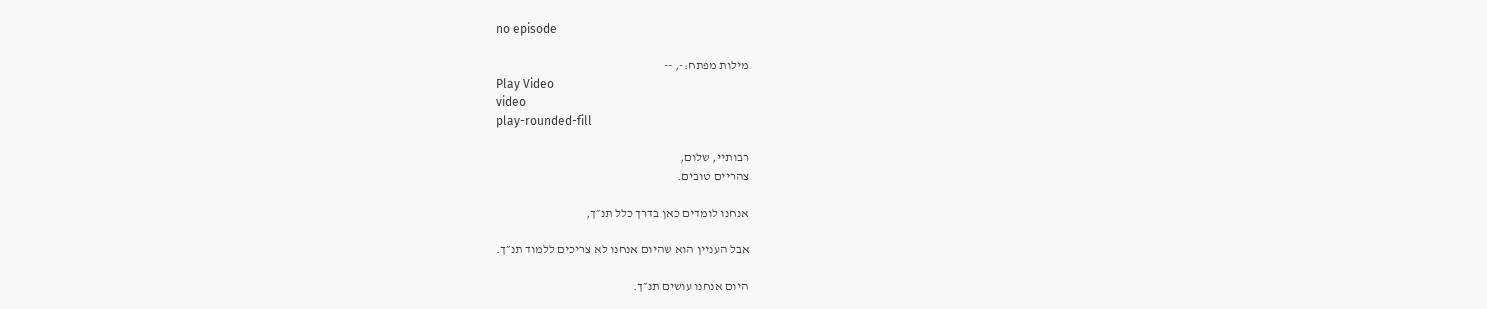no episode

מילות מפתח:-, --
Play Video
video
play-rounded-fill

רבותיי, שלום,
צהריים טובים.

אנחנו לומדים כאן בדרך כלל תנ״ך,

אבל העניין הוא שהיום אנחנו לא צריכים ללמוד תנ״ך.

היום אנחנו עושים תנ״ך.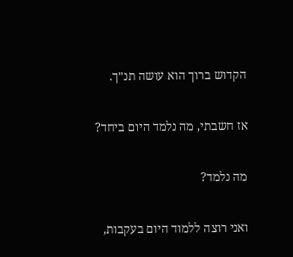הקדוש ברוך הוא עושה תנ״ך.

אז חשבתי, מה נלמד היום ביחד?

מה נלמד?

ואני רוצה ללמוד היום בעקבות,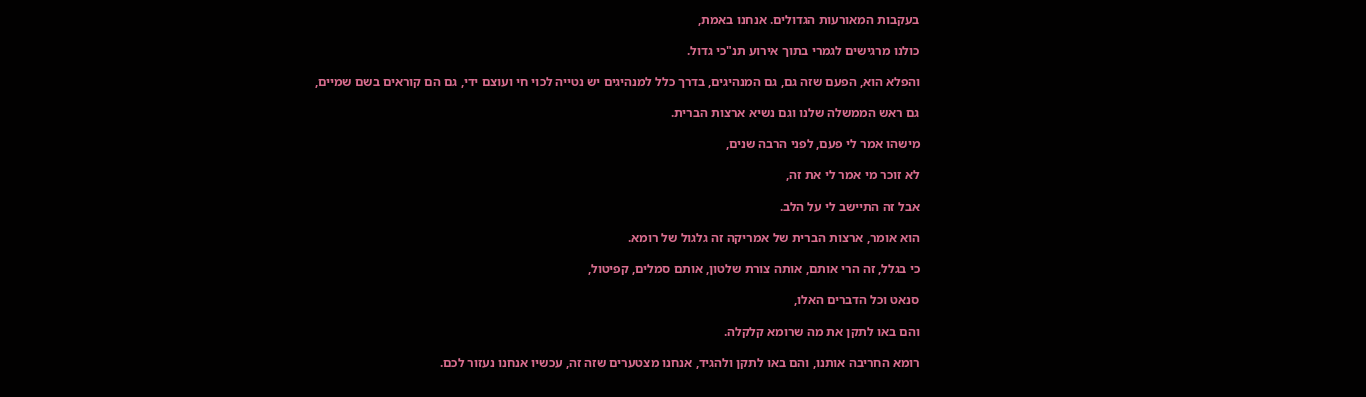בעקבות המאורעות הגדולים. אנחנו באמת,

כולנו מרגישים לגמרי בתוך אירוע תנ"כי גדול.

והפלא הוא, הפעם שזה גם, גם המנהיגים, בדרך כלל למנהיגים יש נטייה לכוי חי ועוצם ידי, גם הם קוראים בשם שמיים,

גם ראש הממשלה שלנו וגם נשיא ארצות הברית.

מישהו אמר לי פעם, לפני הרבה שנים,

לא זוכר מי אמר לי את זה,

אבל זה התיישב לי על הלב.

הוא אומר, ארצות הברית של אמריקה זה גלגול של רומא.

כי בגלל, זה הרי אותם, אותה צורת שלטון, אותם סמלים, קפיטול,

סנאט וכל הדברים האלו,

והם באו לתקן את מה שרומא קלקלה.

רומא החריבה אותנו, והם באו לתקן ולהגיד, אנחנו מצטערים שזה זה, עכשיו אנחנו נעזור לכם.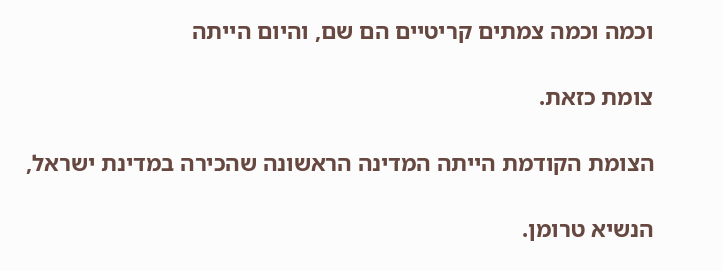וכמה וכמה צמתים קריטיים הם שם, והיום הייתה

צומת כזאת.

הצומת הקודמת הייתה המדינה הראשונה שהכירה במדינת ישראל,

הנשיא טרומן.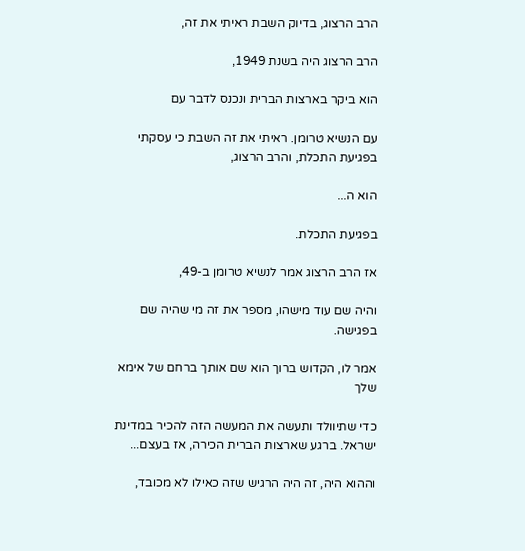הרב הרצוג, בדיוק השבת ראיתי את זה,

הרב הרצוג היה בשנת 1949,

הוא ביקר בארצות הברית ונכנס לדבר עם

עם הנשיא טרומן. ראיתי את זה השבת כי עסקתי בפגיעת התכלת, והרב הרצוג,

הוא ה...

בפגיעת התכלת.

אז הרב הרצוג אמר לנשיא טרומן ב-49,

והיה שם עוד מישהו, מספר את זה מי שהיה שם בפגישה.

אמר לו, הקדוש ברוך הוא שם אותך ברחם של אימא שלך

כדי שתיוולד ותעשה את המעשה הזה להכיר במדינת ישראל. ברגע שארצות הברית הכירה, אז בעצם...

וההוא היה, זה היה הרגיש שזה כאילו לא מכובד,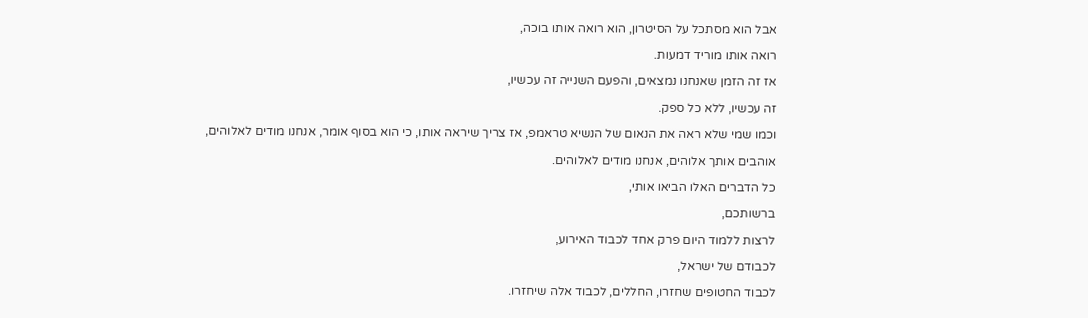אבל הוא מסתכל על הסיטרון, הוא רואה אותו בוכה,

רואה אותו מוריד דמעות.

אז זה הזמן שאנחנו נמצאים, והפעם השנייה זה עכשיו,

זה עכשיו, ללא כל ספק.

וכמו שמי שלא ראה את הנאום של הנשיא טראמפ, אז צריך שיראה אותו, כי הוא בסוף אומר, אנחנו מודים לאלוהים,

אוהבים אותך אלוהים, אנחנו מודים לאלוהים.

כל הדברים האלו הביאו אותי,

ברשותכם,

לרצות ללמוד היום פרק אחד לכבוד האירוע,

לכבודם של ישראל,

לכבוד החטופים שחזרו, החללים, לכבוד אלה שיחזרו.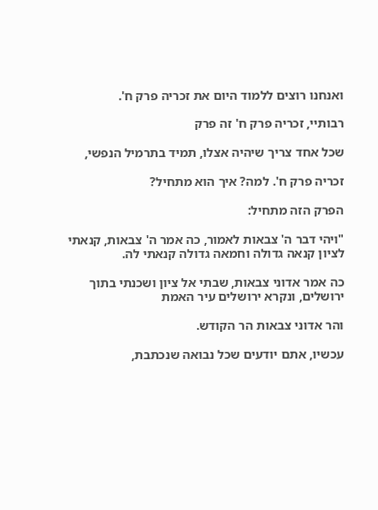ואנחנו רוצים ללמוד היום את זכריה פרק ח'.

רבותיי, זכריה פרק ח' זה פרק

שכל אחד צריך שיהיה אצלו, תמיד בתרמיל הנפשי,

זכריה פרק ח'. למה? איך הוא מתחיל?

הפרק הזה מתחיל:

"ויהי דבר ה' צבאות לאמור, כה אמר ה' צבאות, קנאתי לציון קנאה גדולה וחמאה גדולה קנאתי לה.

כה אמר אדוני צבאות, שבתי אל ציון ושכנתי בתוך ירושלים, ונקרא ירושלים עיר האמת

והר אדוני צבאות הר הקודש.

עכשיו, אתם יודעים שכל נבואה שנכתבת,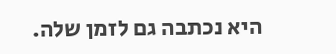היא נכתבה גם לזמן שלה.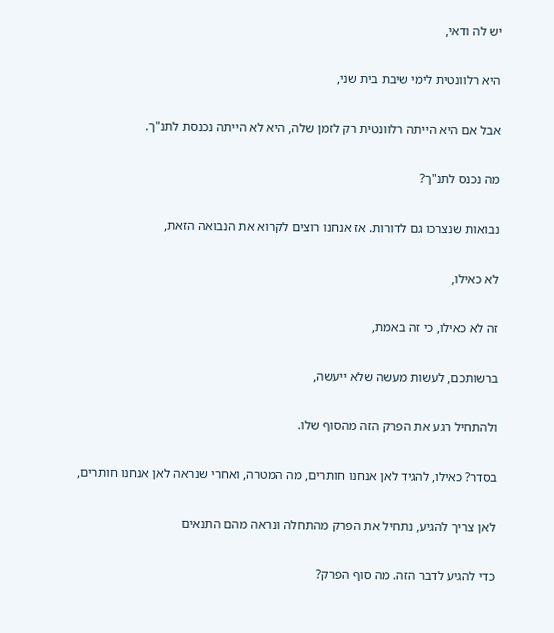יש לה ודאי,

היא רלוונטית לימי שיבת בית שני,

אבל אם היא הייתה רלוונטית רק לזמן שלה, היא לא הייתה נכנסת לתנ"ך.

מה נכנס לתנ"ך?

נבואות שנצרכו גם לדורות. אז אנחנו רוצים לקרוא את הנבואה הזאת,

לא כאילו,

זה לא כאילו, כי זה באמת,

ברשותכם, לעשות מעשה שלא ייעשה,

ולהתחיל רגע את הפרק הזה מהסוף שלו.

בסדר? כאילו, להגיד לאן אנחנו חותרים, מה המטרה, ואחרי שנראה לאן אנחנו חותרים,

לאן צריך להגיע, נתחיל את הפרק מהתחלה ונראה מהם התנאים

כדי להגיע לדבר הזה. מה סוף הפרק?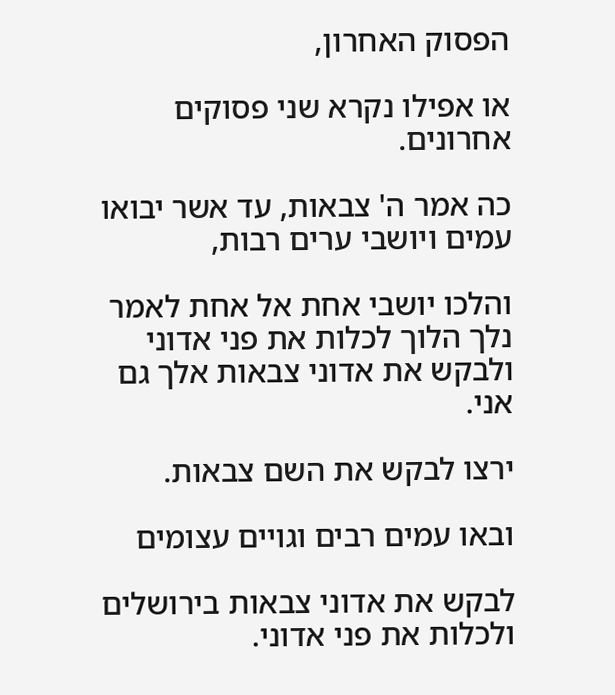הפסוק האחרון,

או אפילו נקרא שני פסוקים אחרונים.

כה אמר ה' צבאות, עד אשר יבואו עמים ויושבי ערים רבות,

והלכו יושבי אחת אל אחת לאמר נלך הלוך לכלות את פני אדוני ולבקש את אדוני צבאות אלך גם אני.

ירצו לבקש את השם צבאות.

ובאו עמים רבים וגויים עצומים

לבקש את אדוני צבאות בירושלים ולכלות את פני אדוני.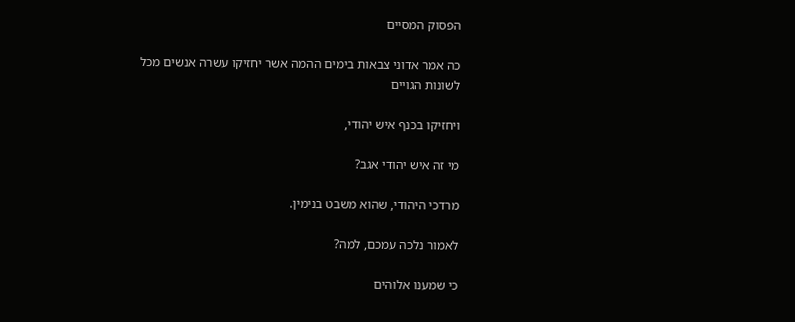הפסוק המסיים

כה אמר אדוני צבאות בימים ההמה אשר יחזיקו עשרה אנשים מכל לשונות הגויים

ויחזיקו בכנף איש יהודי,

מי זה איש יהודי אגב?

מרדכי היהודי, שהוא משבט בנימין.

לאמור נלכה עמכם, למה?

כי שמענו אלוהים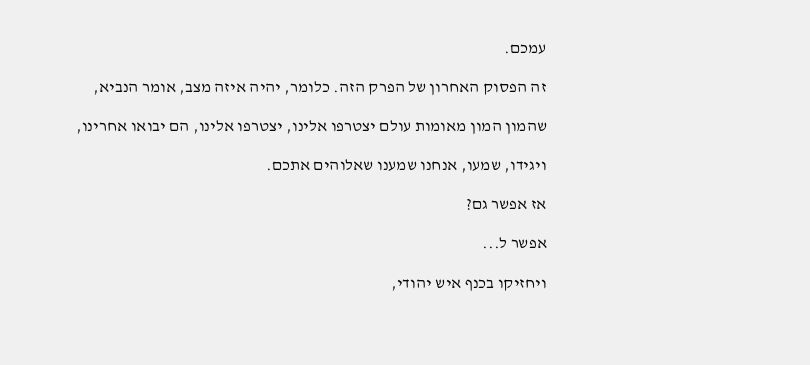עמכם.

זה הפסוק האחרון של הפרק הזה. כלומר, יהיה איזה מצב, אומר הנביא,

שהמון המון מאומות עולם יצטרפו אלינו, יצטרפו אלינו, הם יבואו אחרינו,

ויגידו, שמעו, אנחנו שמענו שאלוהים אתכם.

אז אפשר גם?

אפשר ל...

ויחזיקו בכנף איש יהודי,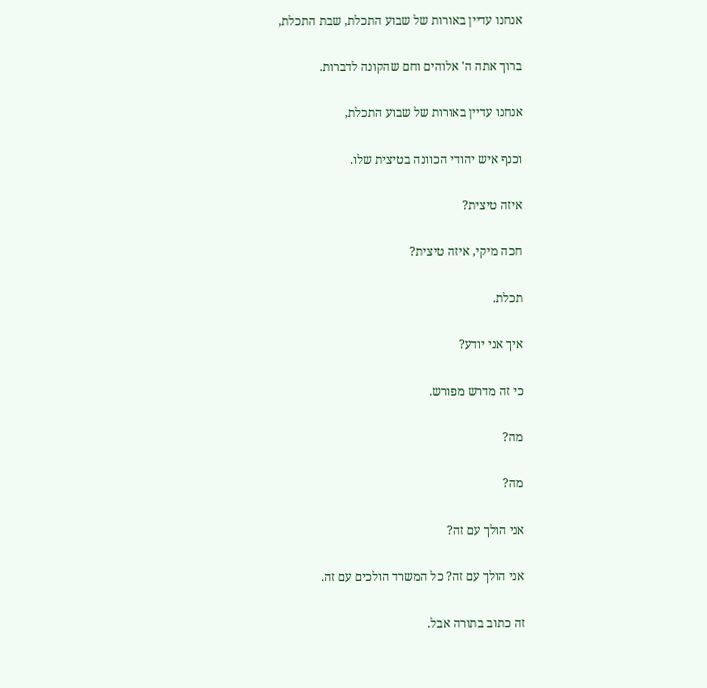אנחנו עדיין באורות של שבוע התכלת, שבת התכלת,

ברוך אתה ה' אלוהים וחם שהקונה לדברות.

אנחנו עדיין באורות של שבוע התכלת,

וכנף איש יהודי הכוונה בטיצית שלו.

איזה טיצית?

חכה מיקי, איזה טיצית?

תכלת.

איך אני יודע?

כי זה מדרש מפורש.

מה?

מה?

אני הולך עם זה?

אני הולך עם זה? כל המשרד הולכים עם זה.

זה כתוב בתורה אבל.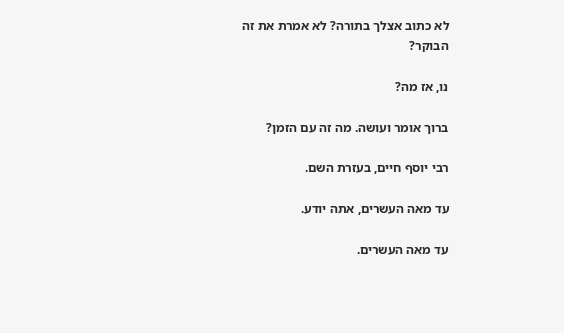לא כתוב אצלך בתורה? לא אמרת את זה הבוקר?

נו, אז מה?

ברוך אומר ועושה. מה זה עם הזמן?

רבי יוסף חיים, בעזרת השם.

עד מאה העשרים, אתה יודע.

עד מאה העשרים.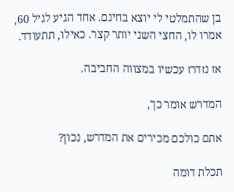בן שהתמלטי לי יוצא בחינם. אחד הגיע לגיל 60, אמרו לו, החצי השני יותר קצר. כאילו, תתעודד.

אז נזדרז עכשיו במצווה החביבה.

המדרש אומר כך,

אתם כולכם מכירים את המדרש, נכון?

תכלת דומה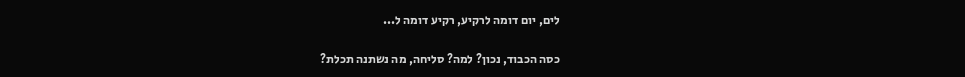לים, יום דומה לרקיע, רקיע דומה ל...

כסה הכבוד, נכון? למה? סליחה, מה נשתנה תכלת?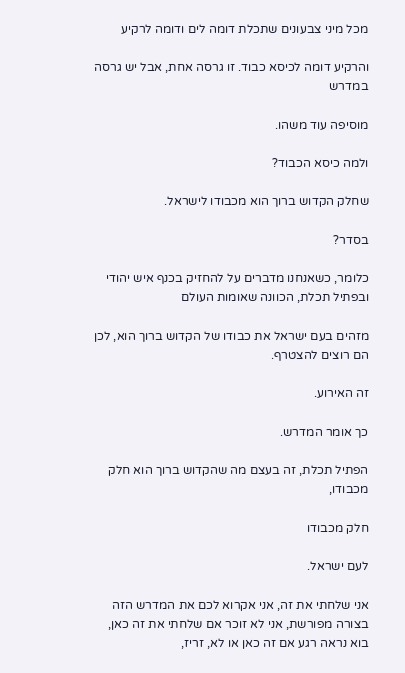מכל מיני צבעונים שתכלת דומה לים ודומה לרקיע

והרקיע דומה לכיסא כבוד. זו גרסה אחת, אבל יש גרסה במדרש

מוסיפה עוד משהו.

ולמה כיסא הכבוד?

שחלק הקדוש ברוך הוא מכבודו לישראל.

בסדר?

כלומר, כשאנחנו מדברים על להחזיק בכנף איש יהודי ובפתיל תכלת, הכוונה שאומות העולם

מזהים בעם ישראל את כבודו של הקדוש ברוך הוא, לכן הם רוצים להצטרף.

זה האירוע.

כך אומר המדרש.

הפתיל תכלת, זה בעצם מה שהקדוש ברוך הוא חלק מכבודו,

חלק מכבודו

לעם ישראל.

אני שלחתי את זה, אני אקרוא לכם את המדרש הזה בצורה מפורשת, אני לא זוכר אם שלחתי את זה כאן, בוא נראה רגע אם זה כאן או לא, זריז,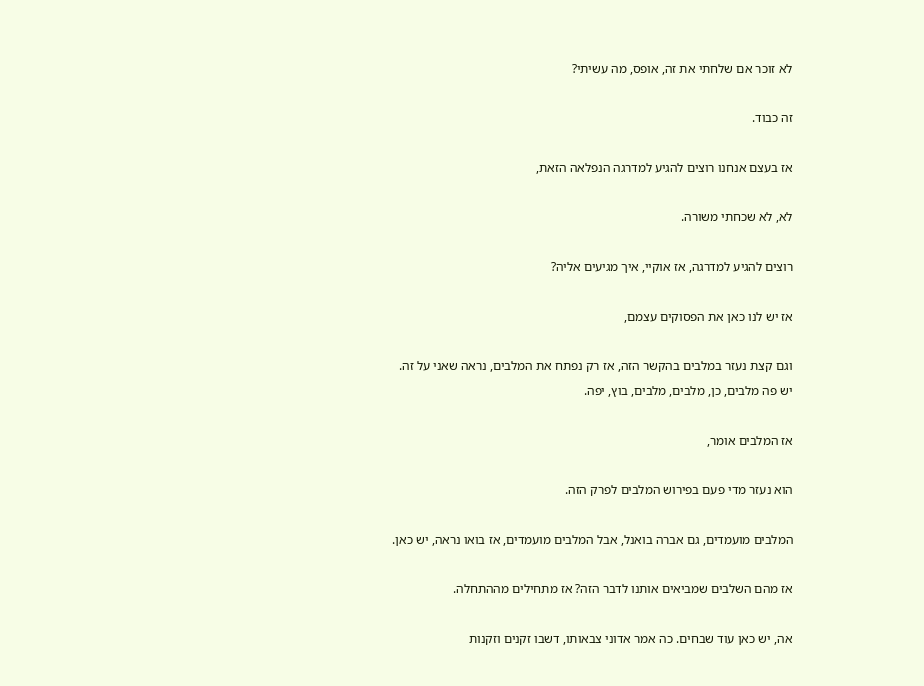לא זוכר אם שלחתי את זה, אופס, מה עשיתי?

זה כבוד.

אז בעצם אנחנו רוצים להגיע למדרגה הנפלאה הזאת,

לא, לא שכחתי משורה.

רוצים להגיע למדרגה, אז אוקיי, איך מגיעים אליה?

אז יש לנו כאן את הפסוקים עצמם,

וגם קצת נעזר במלבים בהקשר הזה, אז רק נפתח את המלבים, נראה שאני על זה. יש פה מלבים, כן, מלבים, מלבים, בוץ, יפה.

אז המלבים אומר,

הוא נעזר מדי פעם בפירוש המלבים לפרק הזה.

המלבים מועמדים, גם אברה בואנל, אבל המלבים מועמדים, אז בואו נראה, יש כאן.

אז מהם השלבים שמביאים אותנו לדבר הזה? אז מתחילים מההתחלה.

אה, יש כאן עוד שבחים. כה אמר אדוני צבאותו, דשבו זקנים וזקנות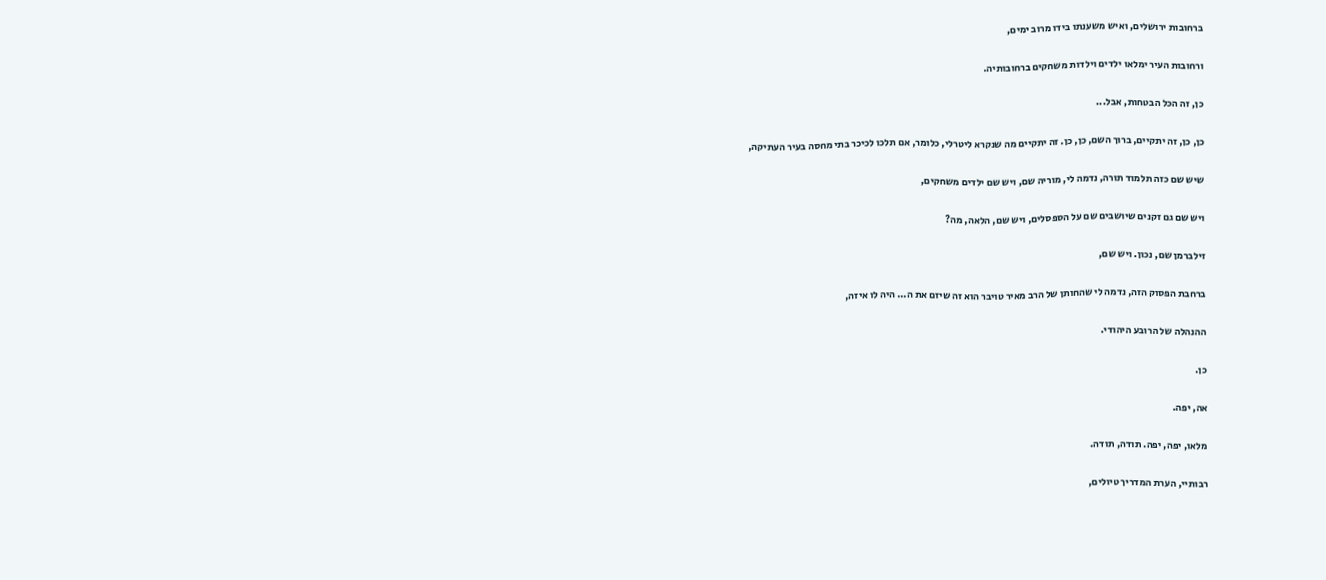ברחובות ירושלים, ואיש משענתו בידו מרוב ימים,

ורחובות העיר ימלאו ילדים וילדות משחקים ברחובותיה.

כן, זה הכל הבטחות, אבל...

כן, כן, זה יתקיים, ברוך השם, כן, כן. זה יתקיים מה שנקרא ליטרלי, כלומר, אם תלכו לכיכר בתי מחסה בעיר העתיקה,

שיש שם כזה תלמוד תורה, נדמה לי, מוריה שם, ויש שם ילדים משחקים,

ויש שם גם זקנים שיושבים שם על הספסלים, ויש שם, הלאה, מה?

זילברמן שם, נכון. ויש שם,

ברחבת הפסוק הזה, נדמה לי שהחותן של הרב מאיר טויבר הוא זה שיזם את ה... היה לו איזה,

ההנהלה של הרובע היהודי.

כן.

אה, יפה.

מלאו, יפה, יפה. תודה, תודה.

רבותיי, הערת המדריך טיולים,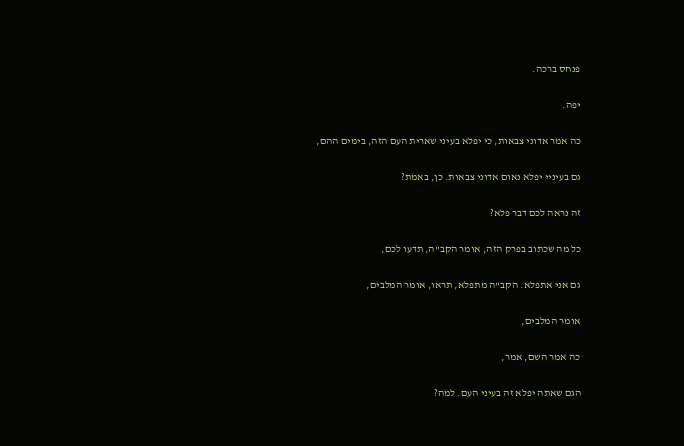פנחס ברכה.

יפה.

כה אמר אדוני צבאות, כי יפלא בעיני שארית העם הזה, בימים ההם,

גם בעיניי יפלא נאום אדוני צבאות. כן, באמת?

זה נראה לכם דבר פלא?

כל מה שכתוב בפרק הזה, אומר הקב"ה, תדעו לכם,

גם אני אתפלא. הקב"ה מתפלא, תראו, אומר המלבים,

אומר המלבים,

כה אמר השם, אמר,

הגם שאתה יפלא זה בעיני העם. למה?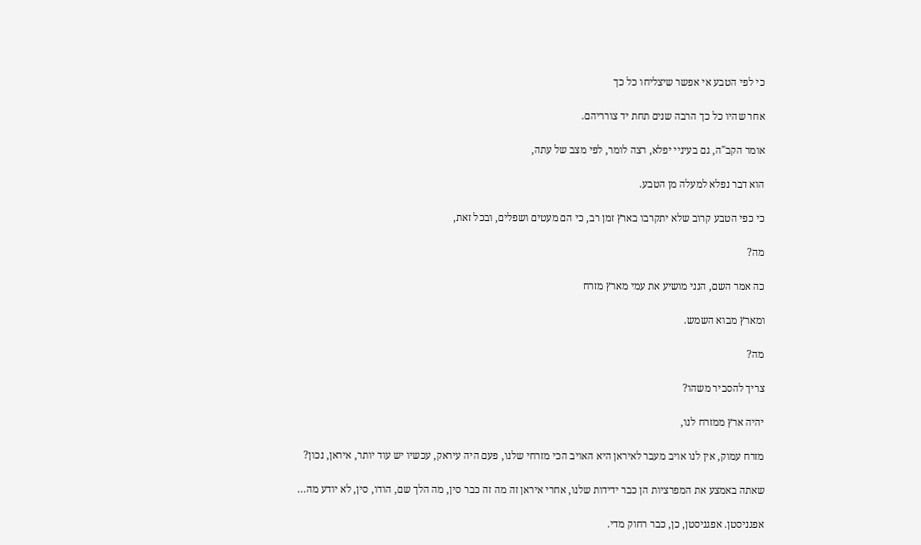כי לפי הטבע אי אפשר שיצליחו כל כך

אחר שהיו כל כך הרבה שנים תחת יד צורריהם.

אומר הקב"ה, גם בעיניי יפלא, רצה לומר, לפי מצב של עתה,

הוא דבר נפלא למעלה מן הטבע.

כי כפי הטבע קרוב שלא יתקרבו בארץ זמן רב, כי הם מעטים ושפלים, ובכל זאת,

מה?

כה אמר השם, הנני מושיע את עמי מארץ מזרח

ומארץ מבוא השמש.

מה?

צריך להסביר משהו?

יהיה ארץ ממזרח לנו,

מזרח עמוק, אין לנו אויב מעבר לאיראן היא האויב הכי מזרחי שלנו, פעם היה עיראק, עכשיו יש עוד יותר, איראן, נכון?

שאתה באמצע את המפרציות הן כבר ידידות שלנו, אחרי איראן זה מה זה כבר סין, מה הלך שם, הודו, סין, לא יודע מה...

אפגניסטן. אפגניסטן, כן, כבר רחוק מדי.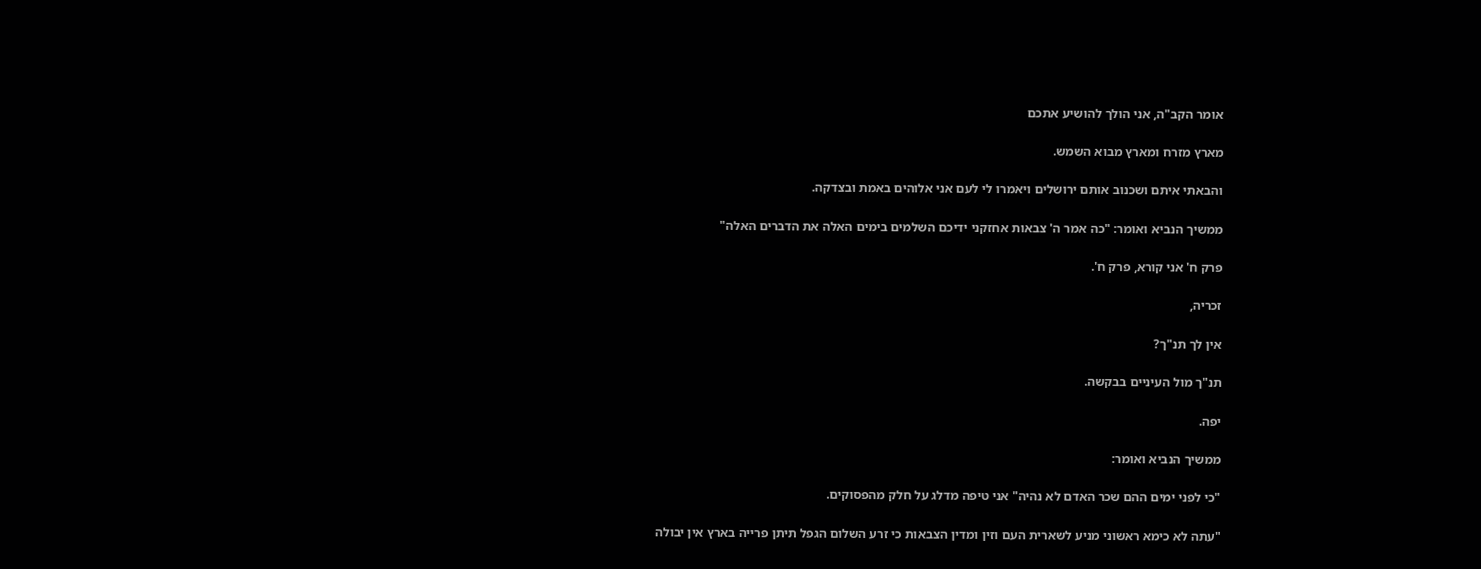אומר הקב"ה, אני הולך להושיע אתכם

מארץ מזרח ומארץ מבוא השמש.

והבאתי איתם ושכנוב אותם ירושלים ויאמרו לי לעם אני אלוהים באמת ובצדקה.

ממשיך הנביא ואומר: "כה אמר ה' צבאות אחזקני ידיכם השלמים בימים האלה את הדברים האלה"

פרק ח' אני קורא, פרק ח'.

זכריה,

אין לך תנ"ך?

תנ"ך מול העיניים בבקשה.

יפה.

ממשיך הנביא ואומר:

"כי לפני ימים ההם שכר האדם לא נהיה" אני טיפה מדלג על חלק מהפסוקים.

"עתה לא כימא ראשוני מניע לשארית העם וזין ומדין הצבאות כי זרע השלום הגפל תיתן פרייה בארץ אין יבולה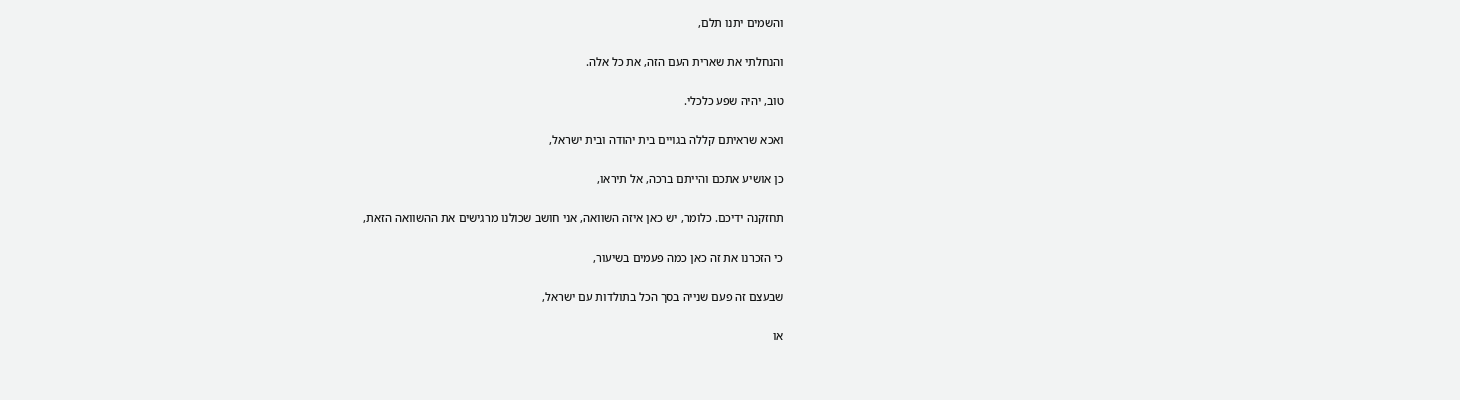והשמים יתנו תלם,

והנחלתי את שארית העם הזה, את כל אלה.

טוב, יהיה שפע כלכלי.

ואכא שראיתם קללה בגויים בית יהודה ובית ישראל,

כן אושיע אתכם והייתם ברכה, אל תיראו,

תחזקנה ידיכם. כלומר, יש כאן איזה השוואה, אני חושב שכולנו מרגישים את ההשוואה הזאת,

כי הזכרנו את זה כאן כמה פעמים בשיעור,

שבעצם זה פעם שנייה בסך הכל בתולדות עם ישראל,

או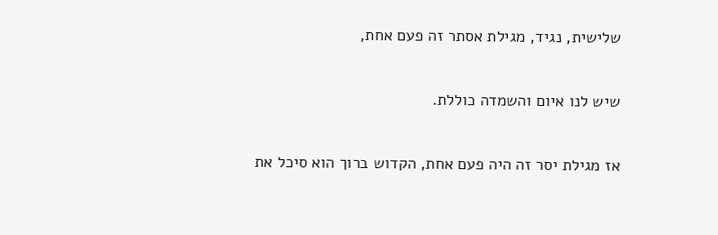שלישית, נגיד, מגילת אסתר זה פעם אחת,

שיש לנו איום והשמדה כוללת.

אז מגילת יסר זה היה פעם אחת, הקדוש ברוך הוא סיכל את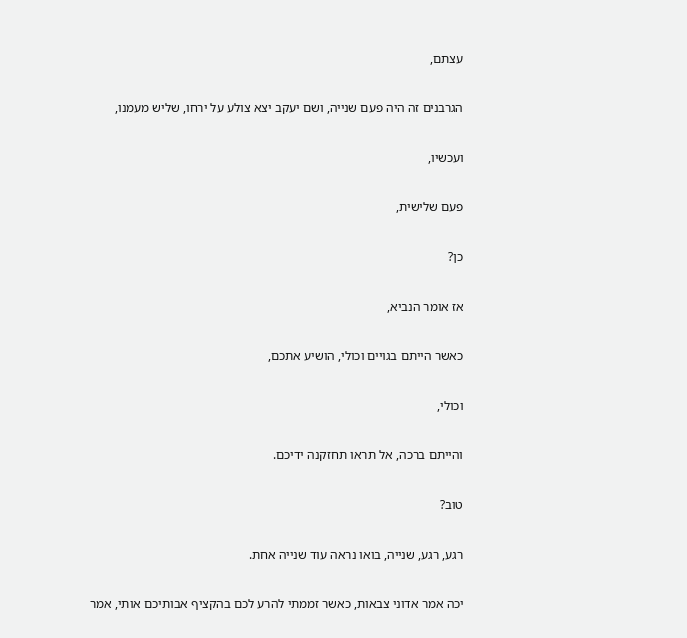עצתם,

הגרבנים זה היה פעם שנייה, ושם יעקב יצא צולע על ירחו, שליש מעמנו,

ועכשיו,

פעם שלישית,

כן?

אז אומר הנביא,

כאשר הייתם בגויים וכולי, הושיע אתכם,

וכולי,

והייתם ברכה, אל תראו תחזקנה ידיכם.

טוב?

רגע, רגע, שנייה, בואו נראה עוד שנייה אחת.

יכה אמר אדוני צבאות, כאשר זממתי להרע לכם בהקציף אבותיכם אותי, אמר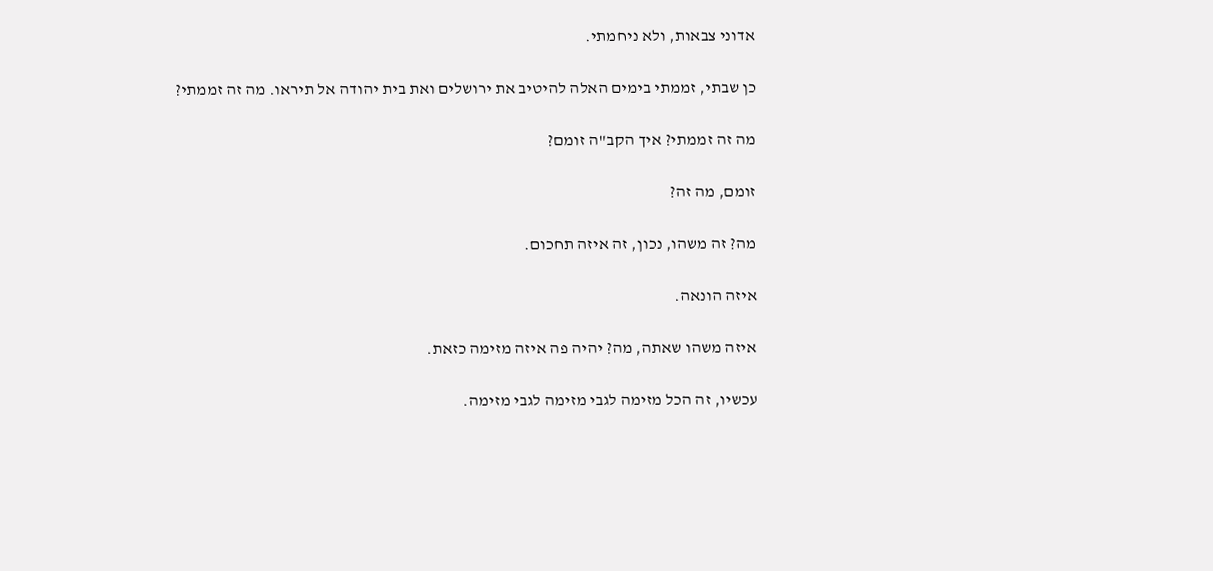אדוני צבאות, ולא ניחמתי.

כן שבתי, זממתי בימים האלה להיטיב את ירושלים ואת בית יהודה אל תיראו. מה זה זממתי?

מה זה זממתי? איך הקב"ה זומם?

זומם, מה זה?

מה? זה משהו, נכון, זה איזה תחכום.

איזה הונאה.

איזה משהו שאתה, מה? יהיה פה איזה מזימה כזאת.

עכשיו, זה הכל מזימה לגבי מזימה לגבי מזימה.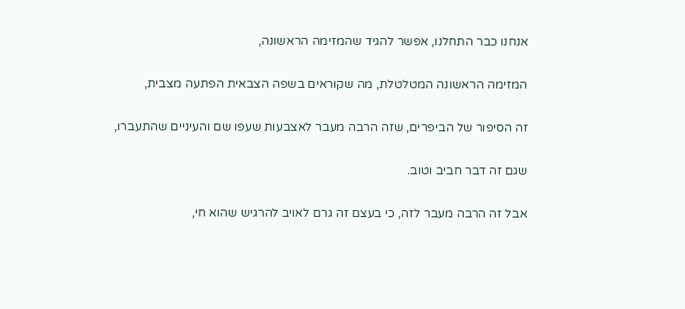אנחנו כבר התחלנו, אפשר להגיד שהמזימה הראשונה,

המזימה הראשונה המטלטלת, מה שקוראים בשפה הצבאית הפתעה מצבית,

זה הסיפור של הביפרים, שזה הרבה מעבר לאצבעות שעפו שם והעיניים שהתעברו,

שגם זה דבר חביב וטוב.

אבל זה הרבה מעבר לזה, כי בעצם זה גרם לאויב להרגיש שהוא חי,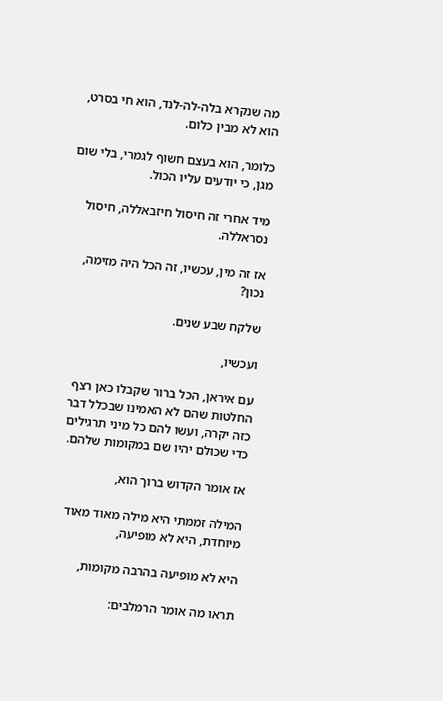מה שנקרא בלה-לה-לנד, הוא חי בסרט, הוא לא מבין כלום.

כלומר, הוא בעצם חשוף לגמרי, בלי שום מגן, כי יודעים עליו הכול.

מיד אחרי זה חיסול חיזבאללה, חיסול נסראללה.

אז זה מין, עכשיו, זה הכל היה מזימה, נכון?

שלקח שבע שנים.

ועכשיו,

עם איראן, הכל ברור שקבלו כאן רצף החלטות שהם לא האמינו שבכלל דבר כזה יקרה, ועשו להם כל מיני תרגילים כדי שכולם יהיו שם במקומות שלהם.

אז אומר הקדוש ברוך הוא,

המילה זממתי היא מילה מאוד מאוד מיוחדת, היא לא מופיעה,

היא לא מופיעה בהרבה מקומות,

תראו מה אומר הרמלבים: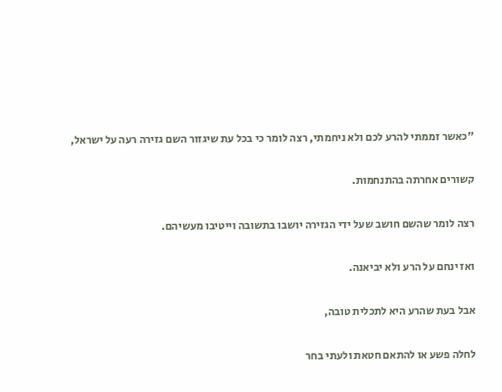"כאשר זממתי להרע לכם ולא ניחמתי, רצה לומר כי בכל עת שיגזור השם גזירה רעה על ישראל,

קשורים אחרתה בהתנחמות.

רצה לומר שהשם חושב שעל ידי הגזירה יושבו בתשובה וייטיבו מעשיהם.

ואז ינחם על הרע ולא יביאנה.

אבל בעת שהרע היא לתכלית טובה,

לחלה פשע או להתאם חטאת ולעתי בחר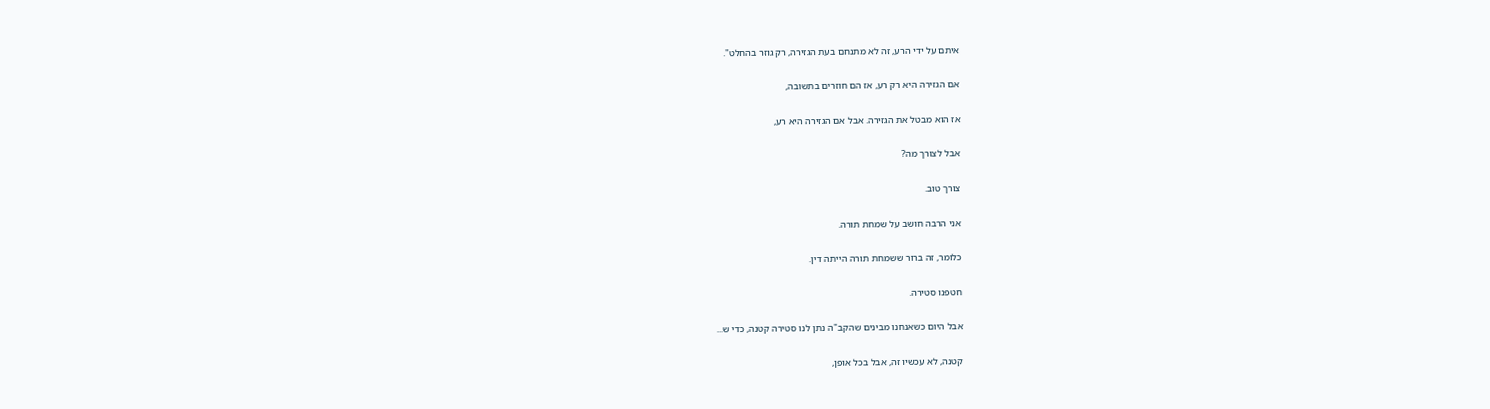איתם על ידי הרע, זה לא מתנחם בעת הגזירה, רק גוזר בהחלט".

אם הגזירה היא רק רע, אז הם חוזרים בתשובה,

אז הוא מבטל את הגזירה. אבל אם הגזירה היא רע,

אבל לצורך מה?

צורך טוב.

אני הרבה חושב על שמחת תורה.

כלומר, זה ברור ששמחת תורה הייתה דין.

חטפנו סטירה.

אבל היום כשאנחנו מבינים שהקב"ה נתן לנו סטירה קטנה, כדי ש...

קטנה, לא עכשיו זה, אבל בכל אופן,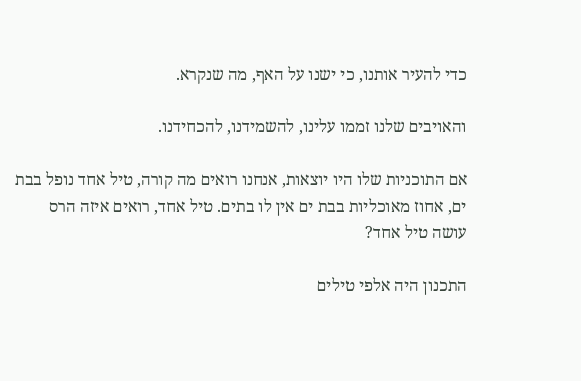כדי להעיר אותנו, כי ישנו על האף, מה שנקרא.

והאויבים שלנו זממו עלינו, להשמידנו, להכחידנו.

אם התוכניות שלו היו יוצאות, אנחנו רואים מה קורה, טיל אחד נופל בבת ים, אחוז מאוכליות בבת ים אין לו בתים. טיל אחד, רואים איזה הרס עושה טיל אחד?

התכנון היה אלפי טילים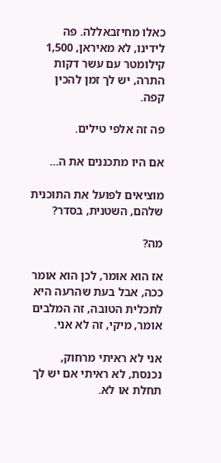כאלו מחיזבאללה. פה לידינו, לא מאיראן, 1,500 קילומטר עם עשר דקות התרה, יש לך זמן להכין קפה.

פה זה אלפי טילים.

אם היו מתכננים את ה...

מוציאים לפועל את התוכנית שלהם, השטנית, בסדר?

מה?

אז הוא אומר, לכן הוא אומר ככה, אבל בעת שהרעה היא לתכלית הטובה, זה המלבים אומר, מיקי, זה לא אני.

אני לא ראיתי מרחוק, נכנסת, לא ראיתי אם יש לך תחלת או לא.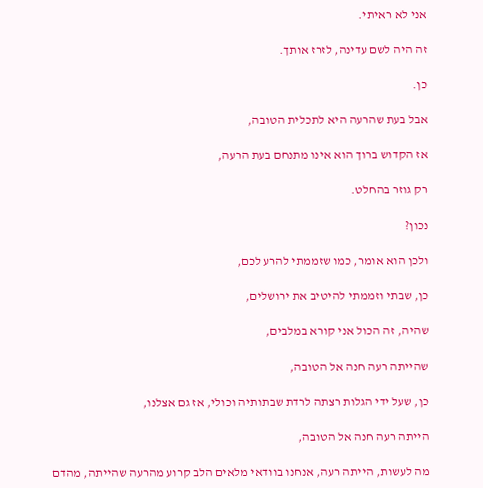אני לא ראיתי.

זה היה לשם עדינה, לזרז אותך.

כן.

אבל בעת שהרעה היא לתכלית הטובה,

אז הקדוש ברוך הוא אינו מתנחם בעת הרעה,

רק גוזר בהחלט.

נכון?

ולכן הוא אומר, כמו שזממתי להרע לכם,

כן, שבתי וזממתי להיטיב את ירושלים,

שהיה, זה הכול אני קורא במלבים,

שהייתה רעה חנה אל הטובה,

כן, שעל ידי הגלות רצתה לרדת שבתותיה וכולי, אז גם אצלנו,

הייתה רעה חנה אל הטובה,

מה לעשות, הייתה רעה, אנחנו בוודאי מלאים הלב קרוע מהרעה שהייתה, מהדם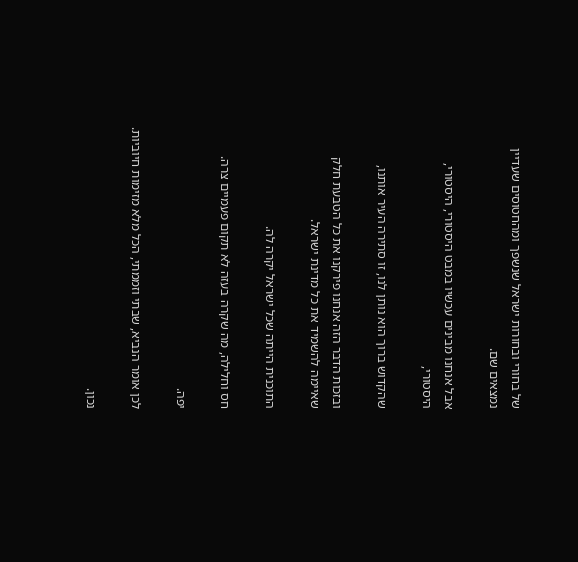של בחורי ובחורות ישראל שנשפך ומהחטוסים שעדיין נמצאים שם.

אבל אנחנו מבינים עכשיו במבט היסטורי, היסטורי, היסטורי,

שהקדוש ברוך הוא נותן לנו, זו סתירה העיר אותנו,

ובזכות הדבר הזה אנחנו פירקנו את כל הטבעת חלק שאיימה להשמיד את כל מדינת ישראל.

התוכנית הייתה שכל ישראל יקרה לה.

חס וחלילה, מה שקרה בעזה לא תקום פעמיים צרה.

יפה.

לכן אומר הנביא, שבתי וזממתי, הכל מלא מזימות חיוביות.

נכון.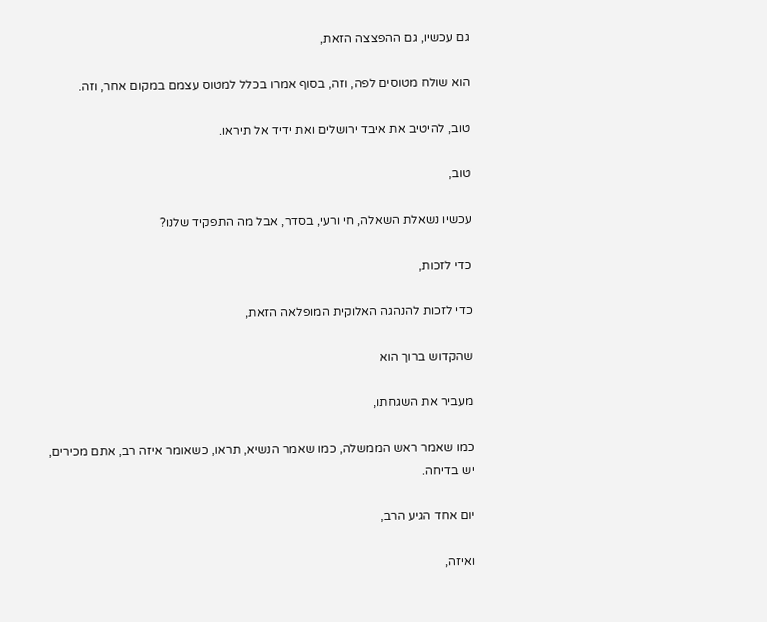גם עכשיו, גם ההפצצה הזאת,

הוא שולח מטוסים לפה, וזה, בסוף אמרו בכלל למטוס עצמם במקום אחר, וזה.

טוב, להיטיב את איבד ירושלים ואת ידיד אל תיראו.

טוב,

עכשיו נשאלת השאלה, חי ורעי, בסדר, אבל מה התפקיד שלנו?

כדי לזכות,

כדי לזכות להנהגה האלוקית המופלאה הזאת,

שהקדוש ברוך הוא

מעביר את השגחתו,

כמו שאמר ראש הממשלה, כמו שאמר הנשיא, תראו, כשאומר איזה רב, אתם מכירים, יש בדיחה.

יום אחד הגיע הרב,

ואיזה,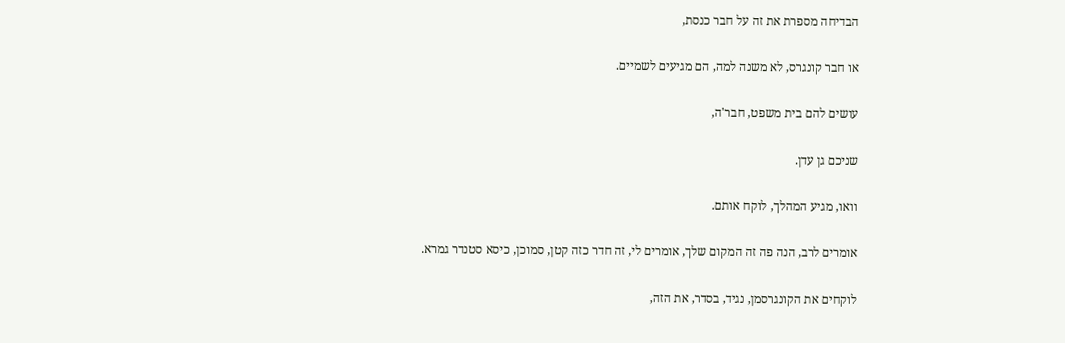הבדיחה מספרת את זה על חבר כנסת,

או חבר קונגרס, לא משנה למה, הם מגיעים לשמיים.

עושים להם בית משפט, חבר'ה,

שניכם גן עדן.

וואו, מגיע המהלך, לוקח אותם.

אומרים לרב, הנה פה זה המקום שלך, אומרים לי, זה חדר כזה קטן, סמוכן, כיסא סטנדר גמרא.

לוקחים את הקונגרסמן, נגיד, בסדר, את הזה,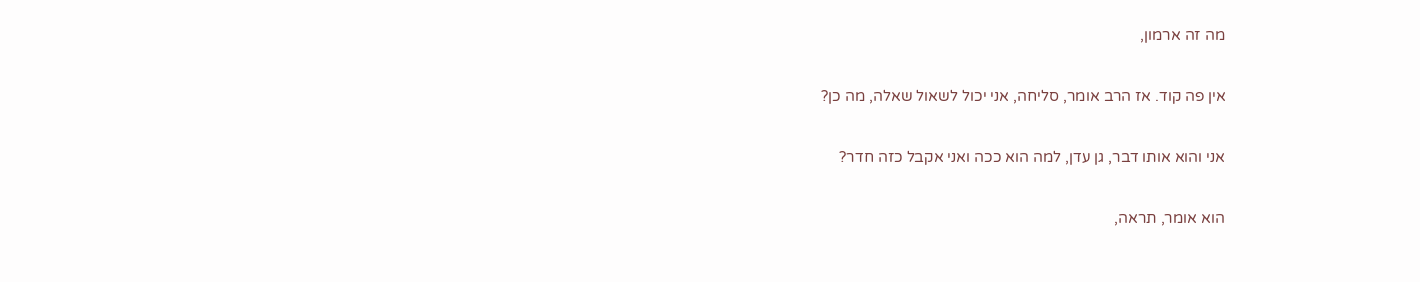מה זה ארמון,

אין פה קוד. אז הרב אומר, סליחה, אני יכול לשאול שאלה, מה כן?

אני והוא אותו דבר, גן עדן, למה הוא ככה ואני אקבל כזה חדר?

הוא אומר, תראה,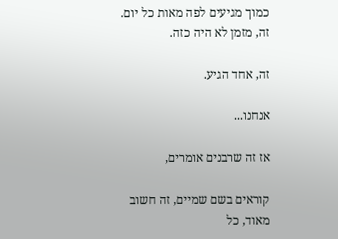כמוך מגיעים לפה מאות כל יום. זה, מזמן לא היה כזה.

זה, אחד הגיע.

אנחנו...

אז זה שרבנים אומרים,

קוראים בשם שמיים, זה חשוב מאוד, כל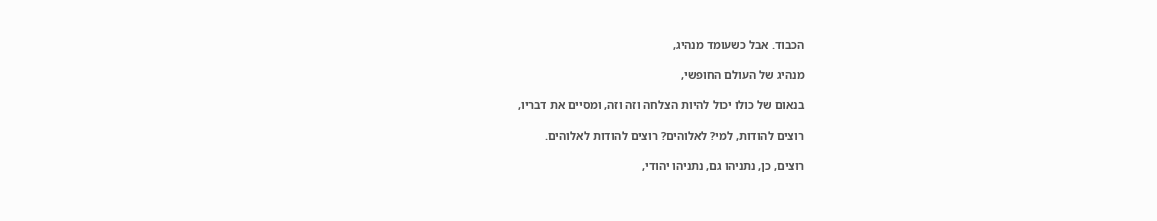הכבוד. אבל כשעומד מנהיג,

מנהיג של העולם החופשי,

בנאום של כולו יכול להיות הצלחה וזה וזה, ומסיים את דבריו,

רוצים להודות, למי? לאלוהים? רוצים להודות לאלוהים.

רוצים, כן, נתניהו גם, נתניהו יהודי,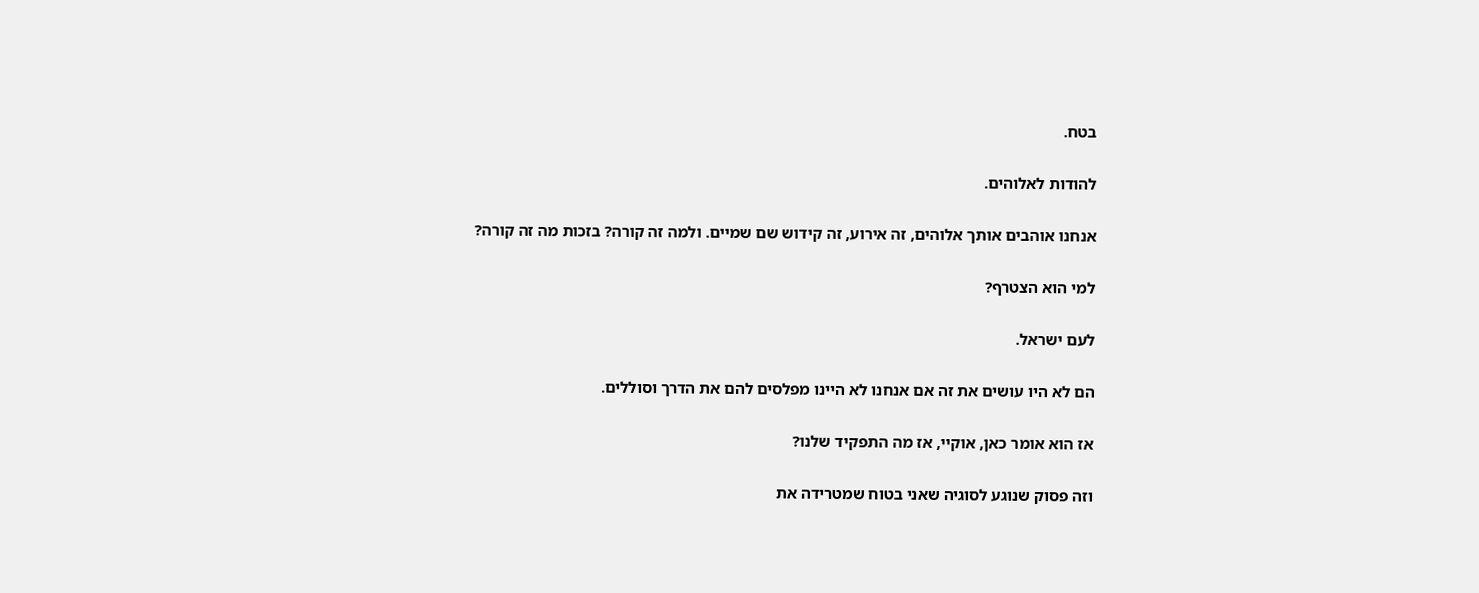בטח.

להודות לאלוהים.

אנחנו אוהבים אותך אלוהים, זה אירוע, זה קידוש שם שמיים. ולמה זה קורה? בזכות מה זה קורה?

למי הוא הצטרף?

לעם ישראל.

הם לא היו עושים את זה אם אנחנו לא היינו מפלסים להם את הדרך וסוללים.

אז הוא אומר כאן, אוקיי, אז מה התפקיד שלנו?

וזה פסוק שנוגע לסוגיה שאני בטוח שמטרידה את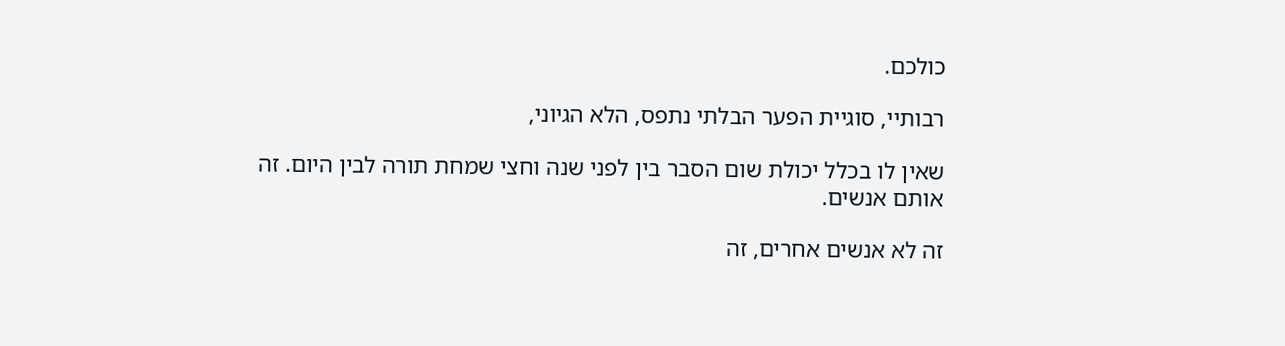כולכם.

רבותיי, סוגיית הפער הבלתי נתפס, הלא הגיוני,

שאין לו בכלל יכולת שום הסבר בין לפני שנה וחצי שמחת תורה לבין היום. זה אותם אנשים.

זה לא אנשים אחרים, זה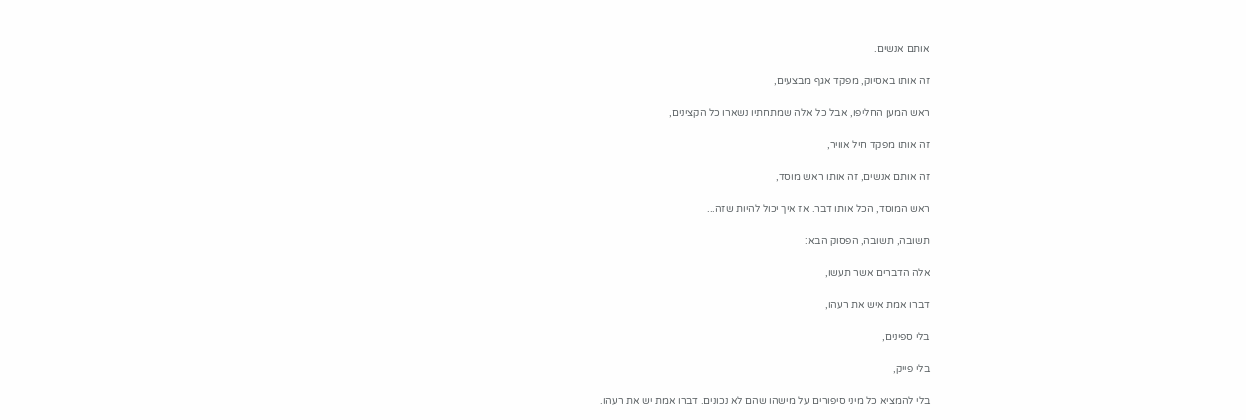אותם אנשים.

זה אותו באסיוק, מפקד אגף מבצעים,

ראש המען החליפו, אבל כל אלה שמתחתיו נשארו כל הקצינים,

זה אותו מפקד חיל אוויר,

זה אותם אנשים, זה אותו ראש מוסד,

ראש המוסד, הכל אותו דבר. אז איך יכול להיות שזה...

תשובה, תשובה, הפסוק הבא:

אלה הדברים אשר תעשו,

דברו אמת איש את רעהו,

בלי ספינים,

בלי פייק,

בלי להמציא כל מיני סיפורים על מישהו שהם לא נכונים. דברו אמת יש את רעהו.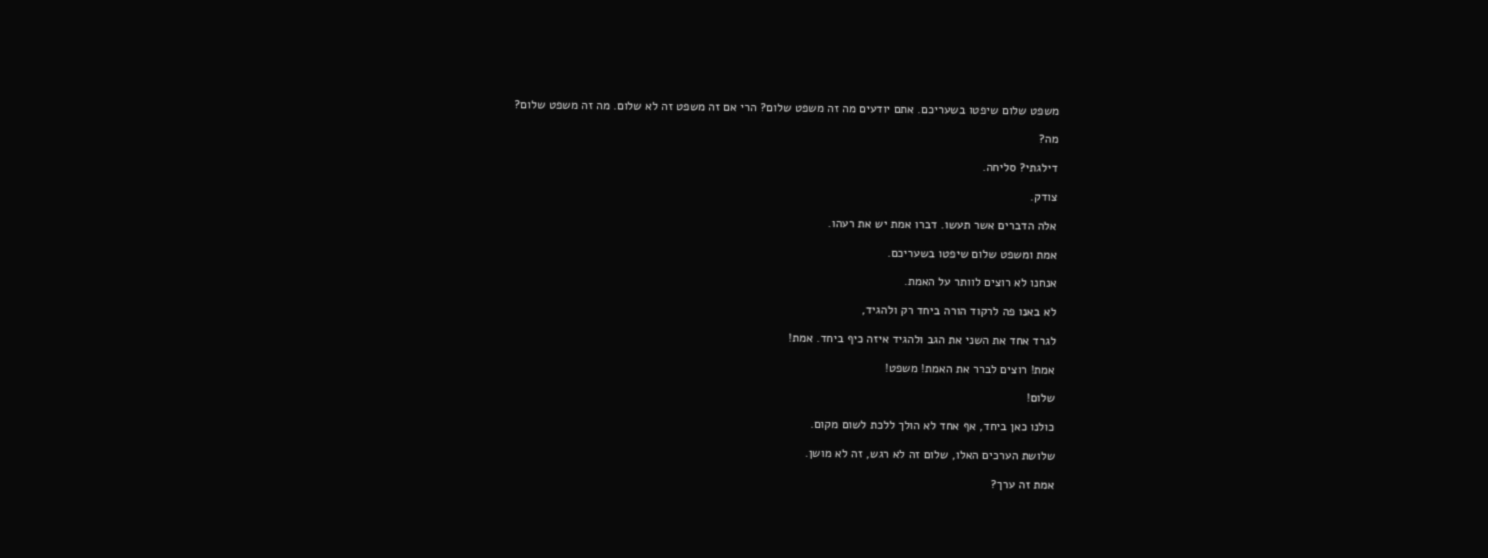משפט שלום שיפטו בשעריכם. אתם יודעים מה זה משפט שלום? הרי אם זה משפט זה לא שלום. מה זה משפט שלום?

מה?

דילגתי? סליחה.

צודק.

אלה הדברים אשר תעשו. דברו אמת יש את רעהו.

אמת ומשפט שלום שיפטו בשעריכם.

אנחנו לא רוצים לוותר על האמת.

לא באנו פה לרקוד הורה ביחד רק ולהגיד,

לגרד אחד את השני את הגב ולהגיד איזה כיף ביחד. אמת!

אמת! רוצים לברר את האמת! משפט!

שלום!

כולנו כאן ביחד, אף אחד לא הולך ללכת לשום מקום.

שלושת הערכים האלו, שלום זה לא רגש, זה לא מושן.

אמת זה ערך?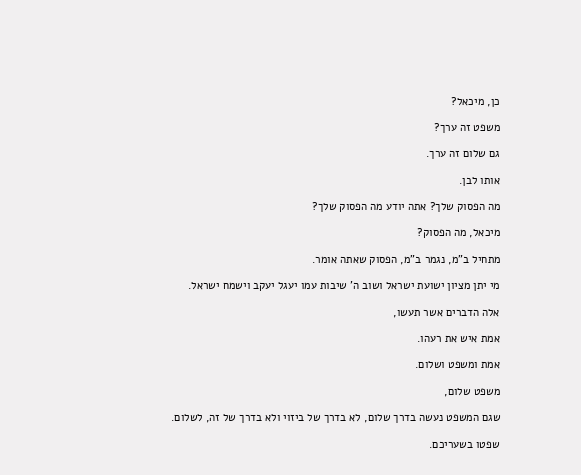כן, מיכאל?

משפט זה ערך?

גם שלום זה ערך.

אותו לבן.

מה הפסוק שלך? אתה יודע מה הפסוק שלך?

מיכאל, מה הפסוק?

מתחיל ב"מ, נגמר ב"מ, הפסוק שאתה אומר.

מי יתן מציון ישועת ישראל ושוב ה' שיבות עמו יעגל יעקב וישמח ישראל.

אלה הדברים אשר תעשו,

אמת איש את רעהו.

אמת ומשפט ושלום.

משפט שלום,

שגם המשפט נעשה בדרך שלום, לא בדרך של ביזוי ולא בדרך של זה, לשלום.

שפטו בשעריכם.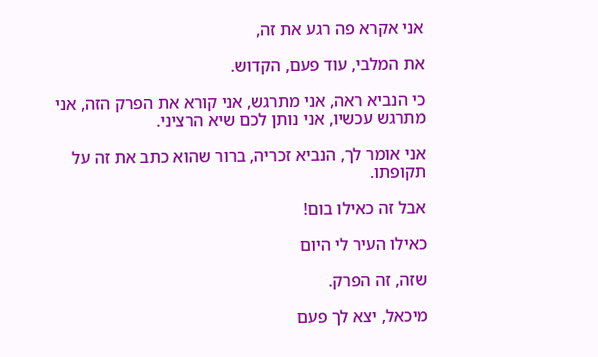אני אקרא פה רגע את זה,

את המלבי, עוד פעם, הקדוש.

כי הנביא ראה, אני מתרגש, אני קורא את הפרק הזה, אני מתרגש עכשיו, אני נותן לכם שיא הרציני.

אני אומר לך, הנביא זכריה, ברור שהוא כתב את זה על תקופתו.

אבל זה כאילו בום!

כאילו העיר לי היום

שזה, זה הפרק.

מיכאל, יצא לך פעם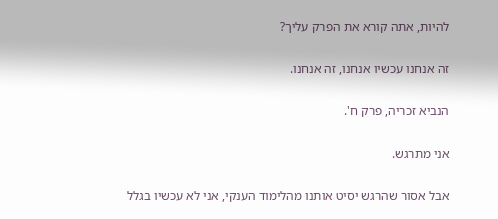להיות, אתה קורא את הפרק עליך?

זה אנחנו עכשיו אנחנו, זה אנחנו.

הנביא זכריה, פרק ח'.

אני מתרגש.

אבל אסור שהרגש יסיט אותנו מהלימוד הענקי, אני לא עכשיו בגלל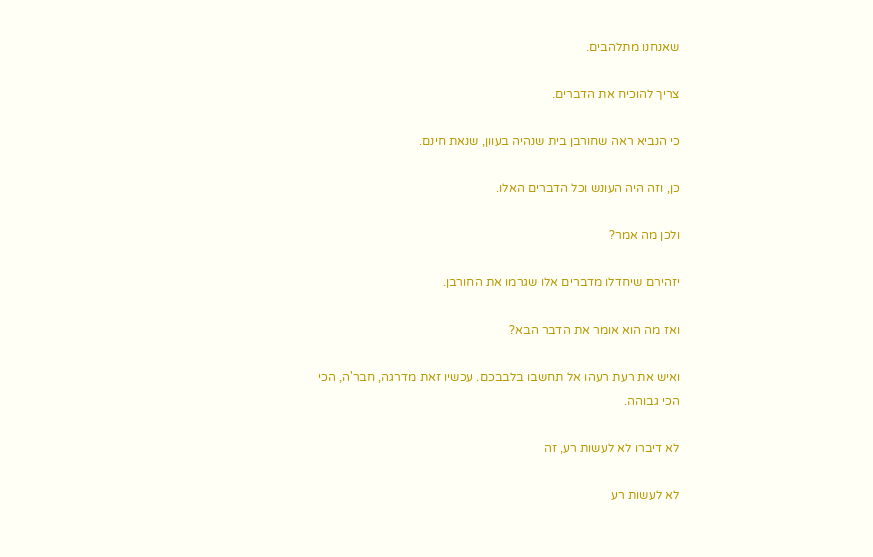שאנחנו מתלהבים.

צריך להוכיח את הדברים.

כי הנביא ראה שחורבן בית שנהיה בעוון, שנאת חינם.

כן, וזה היה העונש וכל הדברים האלו.

ולכן מה אמר?

יזהירם שיחדלו מדברים אלו שגרמו את החורבן.

ואז מה הוא אומר את הדבר הבא?

ואיש את רעת רעהו אל תחשבו בלבבכם. עכשיו זאת מדרגה, חבר'ה, הכי הכי גבוהה.

לא דיברו לא לעשות רע, זה

לא לעשות רע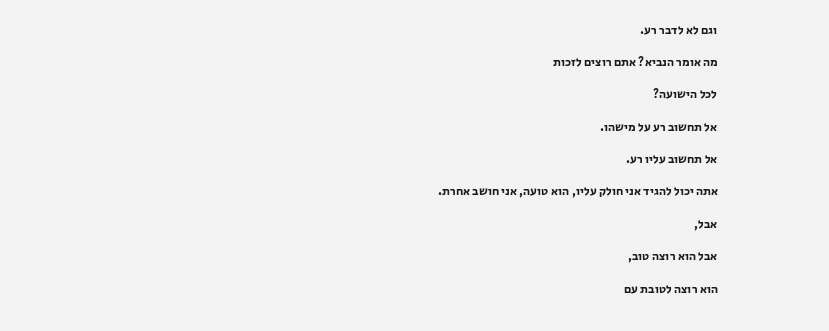וגם לא לדבר רע.

מה אומר הנביא? אתם רוצים לזכות

לכל הישועה?

אל תחשוב רע על מישהו.

אל תחשוב עליו רע.

אתה יכול להגיד אני חולק עליו, הוא טועה, אני חושב אחרת.

אבל,

אבל הוא רוצה טוב,

הוא רוצה לטובת עם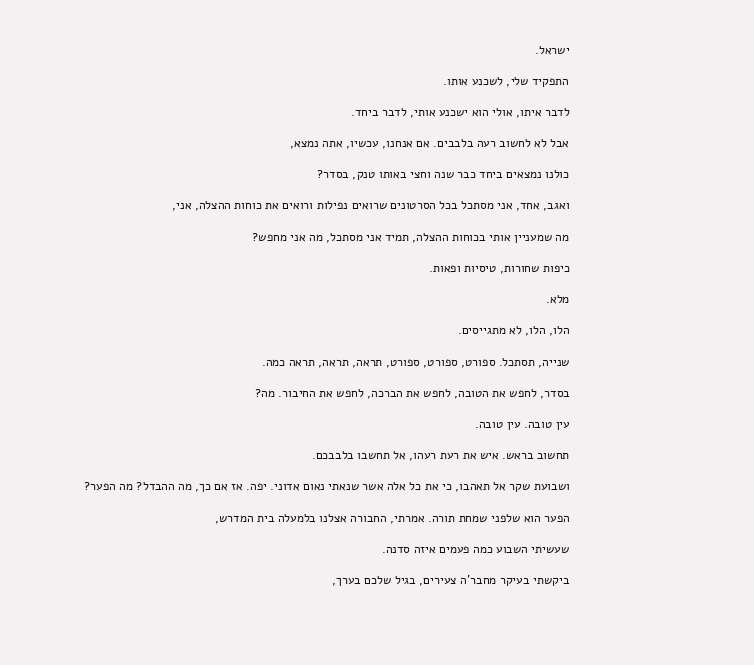ישראל.

התפקיד שלי, לשכנע אותו.

לדבר איתו, אולי הוא ישכנע אותי, לדבר ביחד.

אבל לא לחשוב רעה בלבבים. אם אנחנו, עכשיו, אתה נמצא,

כולנו נמצאים ביחד כבר שנה וחצי באותו טנק, בסדר?

ואגב, אחד, אני מסתכל בכל הסרטונים שרואים נפילות ורואים את כוחות ההצלה, אני,

מה שמעניין אותי בכוחות ההצלה, תמיד אני מסתכל, מה אני מחפש?

כיפות שחורות, טיסיות ופאות.

מלא.

הלו, הלו, לא מתגייסים.

שנייה, תסתכל. ספורט, ספורט, ספורט, תראה, תראה, תראה כמה.

בסדר, לחפש את הטובה, לחפש את הברכה, לחפש את החיבור. מה?

עין טובה. עין טובה.

תחשוב בראש. איש את רעת רעהו, אל תחשבו בלבבכם.

ושבועת שקר אל תאהבו, כי את כל אלה אשר שנאתי נאום אדוני. יפה. אז אם כך, מה ההבדל? מה הפער?

הפער הוא שלפני שמחת תורה. אמרתי, החבורה אצלנו בלמעלה בית המדרש,

שעשיתי השבוע כמה פעמים איזה סדנה.

ביקשתי בעיקר מחבר'ה צעירים, בגיל שלכם בערך,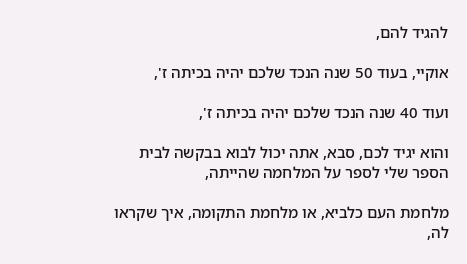להגיד להם,

אוקיי, בעוד 50 שנה הנכד שלכם יהיה בכיתה ז',

ועוד 40 שנה הנכד שלכם יהיה בכיתה ז',

והוא יגיד לכם, סבא, אתה יכול לבוא בבקשה לבית הספר שלי לספר על המלחמה שהייתה,

מלחמת העם כלביא, או מלחמת התקומה, איך שקראו לה,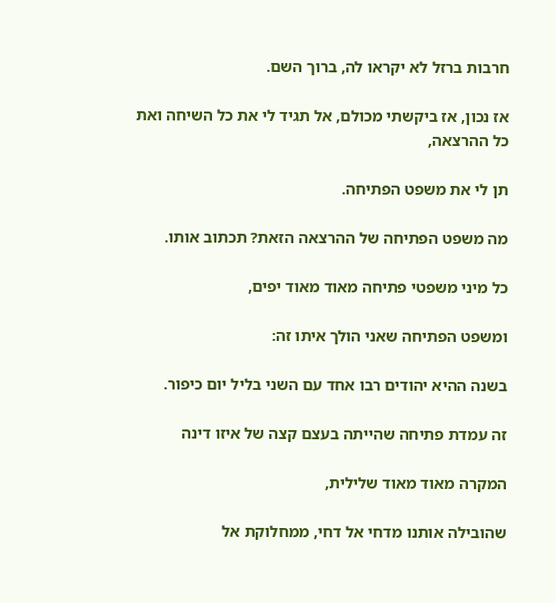חרבות ברזל לא יקראו לה, ברוך השם.

אז נכון, אז ביקשתי מכולם, אל תגיד לי את כל השיחה ואת כל ההרצאה,

תן לי את משפט הפתיחה.

מה משפט הפתיחה של ההרצאה הזאת? תכתוב אותו.

כל מיני משפטי פתיחה מאוד מאוד יפים,

ומשפט הפתיחה שאני הולך איתו זה:

בשנה ההיא יהודים רבו אחד עם השני בליל יום כיפור.

זה עמדת פתיחה שהייתה בעצם קצה של איזו דינה

המקרה מאוד מאוד שלילית,

שהובילה אותנו מדחי אל דחי, ממחלוקת אל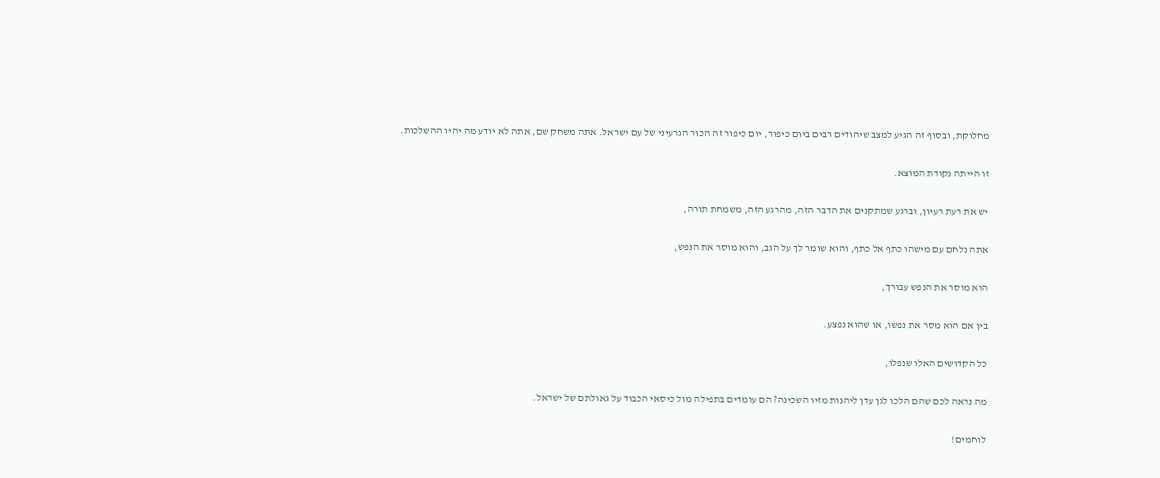מחלוקת, ובסוף זה הגיע למצב שיהודים רבים ביום כיפור, יום כיפור זה הכור הגרעיני של עם ישראל. אתה משחק שם, אתה לא יודע מה יהיו ההשלכות.

זו הייתה נקודת המוצא.

יש את רעת רעיון, וברגע שמתקנים את הדבר הזה, מהרגע הזה, משמחת תורה,

אתה נלחם עם מישהו כתף אל כתף, והוא שומר לך על הגב, והוא מוסר את הנפש,

הוא מוסר את הנפש עבורך,

בין אם הוא מסר את נפשו, או שהוא נפצע.

כל הקדושים האלו שנפלו,

מה נראה לכם שהם הלכו לגן עדן ליהנות מזיו השכינה? הם עומדים בתפילה מול כיסאי הכבוד על גאולתם של ישראל.

לוחמים!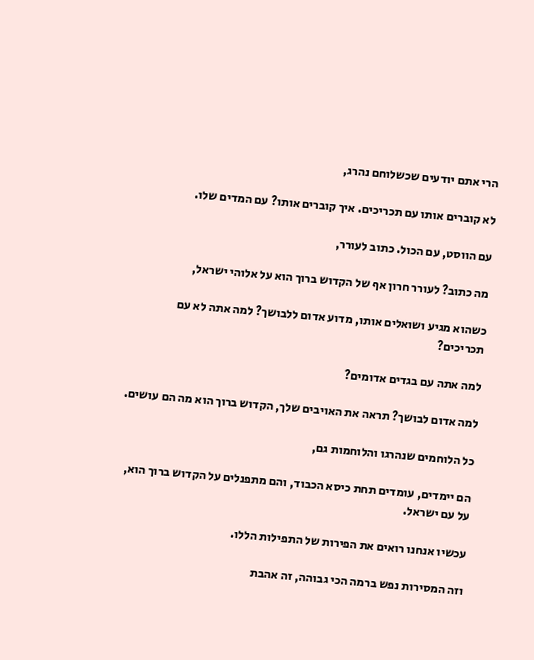הרי אתם יודעים שכשלוחם נהרג,

לא קוברים אותו עם תכריכים. איך קוברים אותו? עם המדים שלו.

עם הווסט, עם הכול. כתוב לעורר,

מה כתוב? לעורר חרון אף של הקדוש ברוך הוא על אלוהי ישראל,

כשהוא מגיע ושואלים אותו, מדוע אדום ללבושך? למה אתה לא עם תכריכים?

למה אתה עם בגדים אדומים?

למה אדום לבושך? תראה את האויבים שלך, הקדוש ברוך הוא מה הם עושים.

כל הלוחמים שנהרגו והלוחמות גם,

הם יימדים, עומדים תחת כיסא הכבוד, והם מתפנלים על הקדוש ברוך הוא, על עם ישראל.

עכשיו אנחנו רואים את הפירות של התפילות הללו.

וזה המסירות נפש ברמה הכי גבוהה, זה אהבת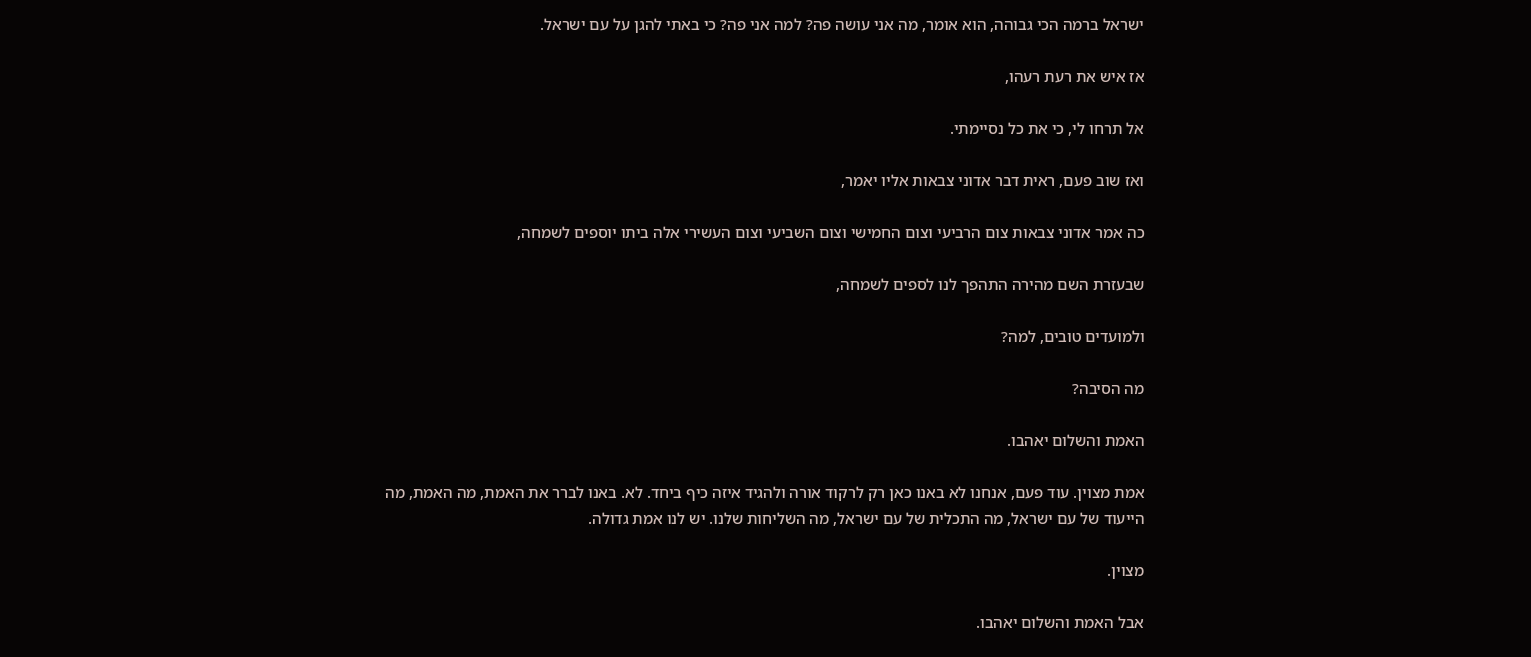ישראל ברמה הכי גבוהה, הוא אומר, מה אני עושה פה? למה אני פה? כי באתי להגן על עם ישראל.

אז איש את רעת רעהו,

אל תרחו לי, כי את כל נסיימתי.

ואז שוב פעם, ראית דבר אדוני צבאות אליו יאמר,

כה אמר אדוני צבאות צום הרביעי וצום החמישי וצום השביעי וצום העשירי אלה ביתו יוספים לשמחה,

שבעזרת השם מהירה התהפך לנו לספים לשמחה,

ולמועדים טובים, למה?

מה הסיבה?

האמת והשלום יאהבו.

אמת מצוין. עוד פעם, אנחנו לא באנו כאן רק לרקוד אורה ולהגיד איזה כיף ביחד. לא. באנו לברר את האמת, מה האמת, מה הייעוד של עם ישראל, מה התכלית של עם ישראל, מה השליחות שלנו. יש לנו אמת גדולה.

מצוין.

אבל האמת והשלום יאהבו.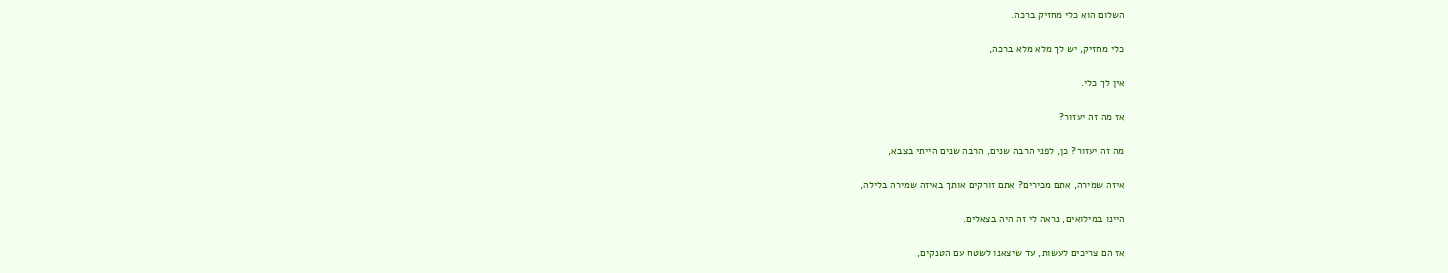השלום הוא כלי מחזיק ברכה.

כלי מחזיק, יש לך מלא מלא ברכה,

אין לך כלי.

אז מה זה יעזור?

מה זה יעזור? כן, לפני הרבה שנים, הרבה שנים הייתי בצבא,

איזה שמירה, אתם מכירים? אתם זורקים אותך באיזה שמירה בלילה,

היינו במילואים, נראה לי זה היה בצאלים.

אז הם צריכים לעשות, עד שיצאנו לשטח עם הטנקים,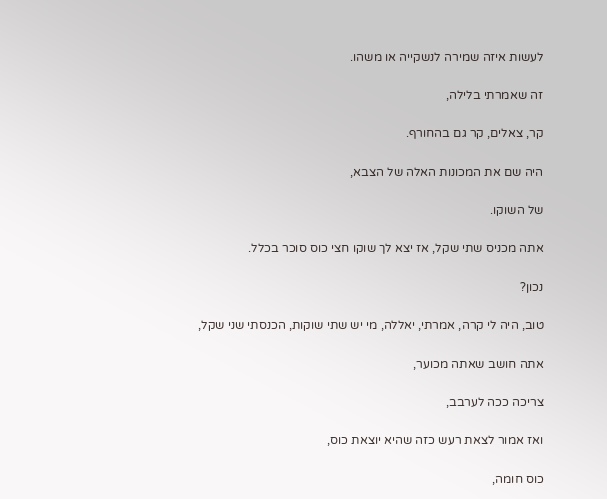לעשות איזה שמירה לנשקייה או משהו.

זה שאמרתי בלילה,

קר, צאלים, קר גם בהחורף.

היה שם את המכונות האלה של הצבא,

של השוקו.

אתה מכניס שתי שקל, אז יצא לך שוקו חצי כוס סוכר בכלל.

נכון?

טוב, היה לי קרה, אמרתי, יאללה, מי יש שתי שוקות, הכנסתי שני שקל,

אתה חושב שאתה מכוער,

צריכה ככה לערבב,

ואז אמור לצאת רעש כזה שהיא יוצאת כוס,

כוס חומה,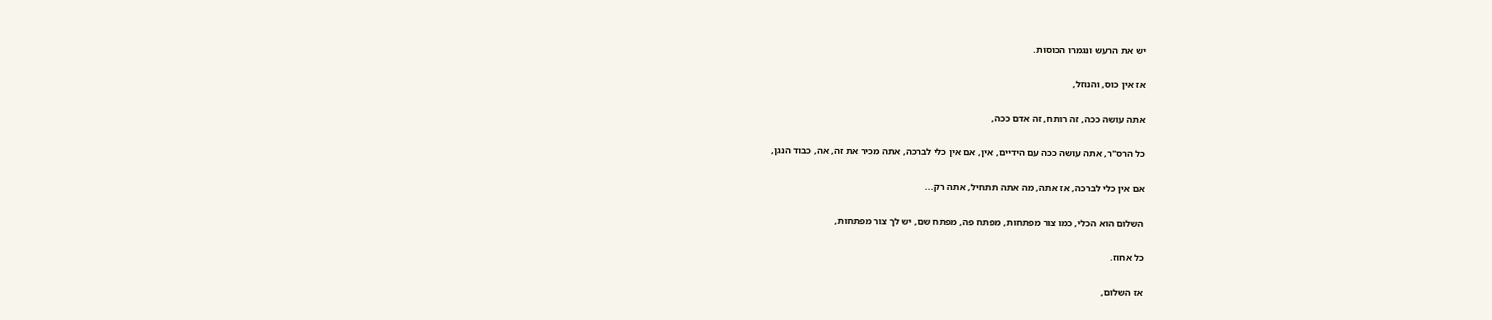יש את הרעש ונגמרו הכוסות.

אז אין כוס, והנוזל,

אתה עושה ככה, זה רותח, זה אדם ככה,

כל הרס"ר, אתה עושה ככה עם הידיים, אין, אם אין כלי לברכה, אתה מכיר את זה, אה, כבוד הנגן,

אם אין כלי לברכה, אז אתה, מה אתה תתחיל, אתה רק...

השלום הוא הכלי, כמו צור מפתחות, מפתח פה, מפתח שם, יש לך צור מפתחות,

כל אחוז.

אז השלום,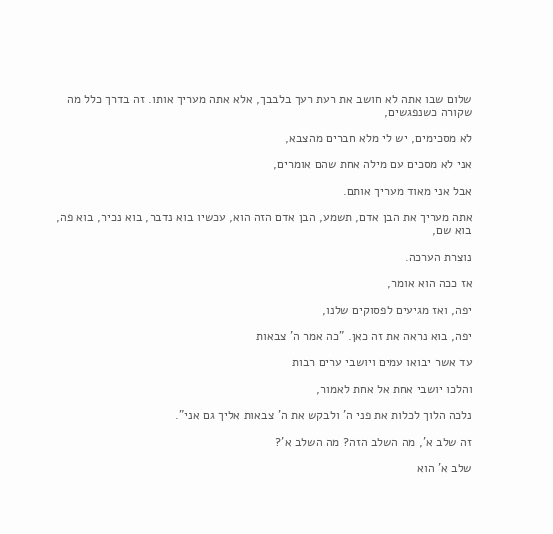שלום שבו אתה לא חושב את רעת רעך בלבבך, אלא אתה מעריך אותו. זה בדרך כלל מה שקורה כשנפגשים,

לא מסכימים, יש לי מלא חברים מהצבא,

אני לא מסכים עם מילה אחת שהם אומרים,

אבל אני מאוד מעריך אותם.

אתה מעריך את הבן אדם, תשמע, הבן אדם הזה הוא, עכשיו בוא נדבר, בוא נכיר, בוא פה, בוא שם,

נוצרת הערכה.

אז ככה הוא אומר,

יפה, ואז מגיעים לפסוקים שלנו,

יפה, בוא נראה את זה כאן. "כה אמר ה' צבאות

עד אשר יבואו עמים ויושבי ערים רבות

והלכו יושבי אחת אל אחת לאמור,

נלכה הלוך לכלות את פני ה' ולבקש את ה' צבאות אליך גם אני".

זה שלב א', מה השלב הזה? מה השלב א'?

שלב א' הוא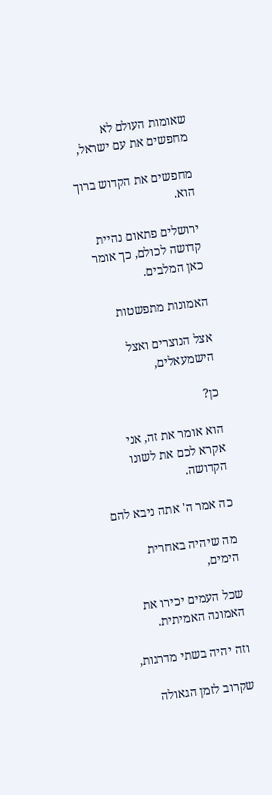שאומות העולם לא מחפשים את עם ישראל,

מחפשים את הקדוש ברוך הוא.

ירושלים פתאום נהיית קדושה לכולם, כך אומר כאן המלבים.

האמונות מתפשטות

אצל הנוצרים ואצל הישמעאלים,

כן?

הוא אומר את זה, אני אקרא לכם את לשונו הקדושה.

כה אמר ה' אתה ניבא להם

מה שיהיה באחרית הימים,

שכל העמים יכירו את האמונה האמיתית.

וזה יהיה בשתי מדרגות,

שקרוב לזמן הגאולה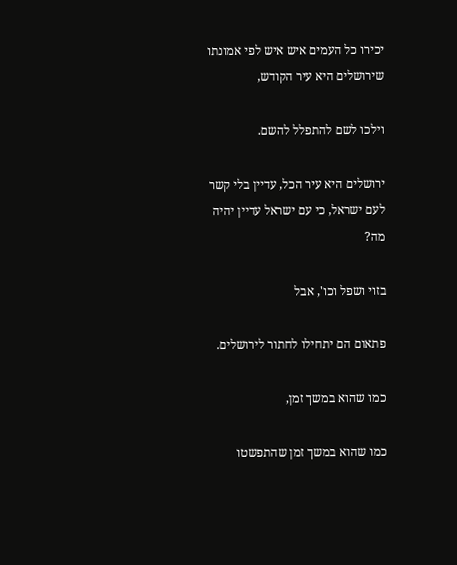יכירו כל העמים איש איש לפי אמונתו שירושלים היא עיר הקודש,

וילכו לשם להתפלל להשם.

ירושלים היא עיר הכל, עדיין בלי קשר לעם ישראל, כי עם ישראל עדיין יהיה מה?

בזוי ושפל וכו', אבל

פתאום הם יתחילו לחתור לירושלים.

כמו שהוא במשך זמן,

כמו שהוא במשך זמן שהתפשטו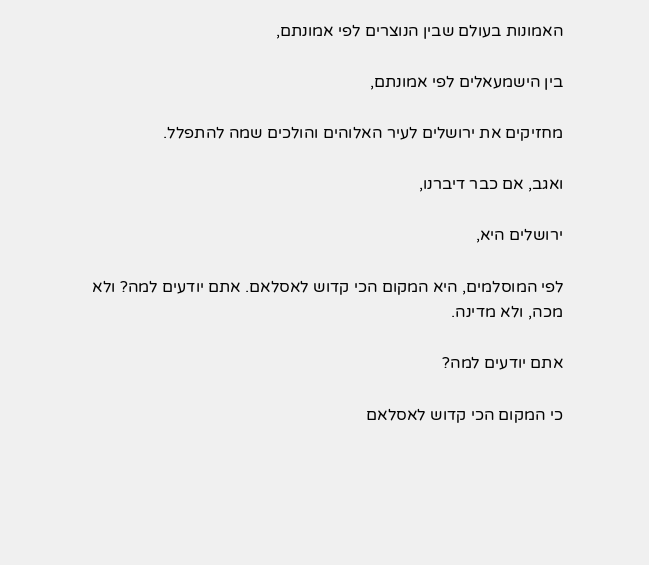האמונות בעולם שבין הנוצרים לפי אמונתם,

בין הישמעאלים לפי אמונתם,

מחזיקים את ירושלים לעיר האלוהים והולכים שמה להתפלל.

ואגב, אם כבר דיברנו,

ירושלים היא,

לפי המוסלמים, היא המקום הכי קדוש לאסלאם. אתם יודעים למה? ולא מכה, ולא מדינה.

אתם יודעים למה?

כי המקום הכי קדוש לאסלאם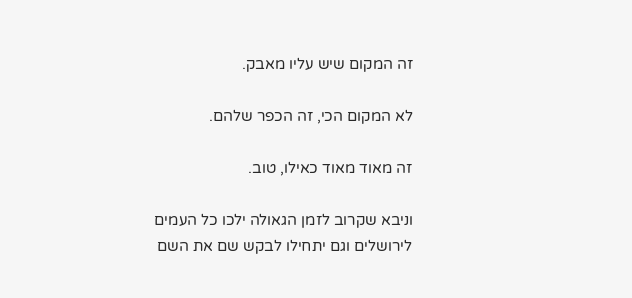זה המקום שיש עליו מאבק.

לא המקום הכי, זה הכפר שלהם.

זה מאוד מאוד כאילו, טוב.

וניבא שקרוב לזמן הגאולה ילכו כל העמים לירושלים וגם יתחילו לבקש שם את השם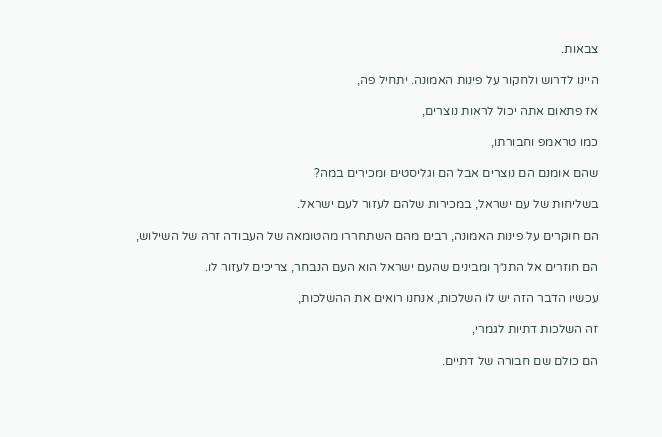צבאות.

היינו לדרוש ולחקור על פינות האמונה. יתחיל פה,

אז פתאום אתה יכול לראות נוצרים,

כמו טראמפ וחבורתו,

שהם אומנם הם נוצרים אבל הם וגליסטים ומכירים במה?

בשליחות של עם ישראל, במכירות שלהם לעזור לעם ישראל.

הם חוקרים על פינות האמונה, רבים מהם השתחררו מהטומאה של העבודה זרה של השילוש,

הם חוזרים אל התנ״ך ומבינים שהעם ישראל הוא העם הנבחר, צריכים לעזור לו.

עכשיו הדבר הזה יש לו השלכות, אנחנו רואים את ההשלכות,

זה השלכות דתיות לגמרי,

הם כולם שם חבורה של דתיים.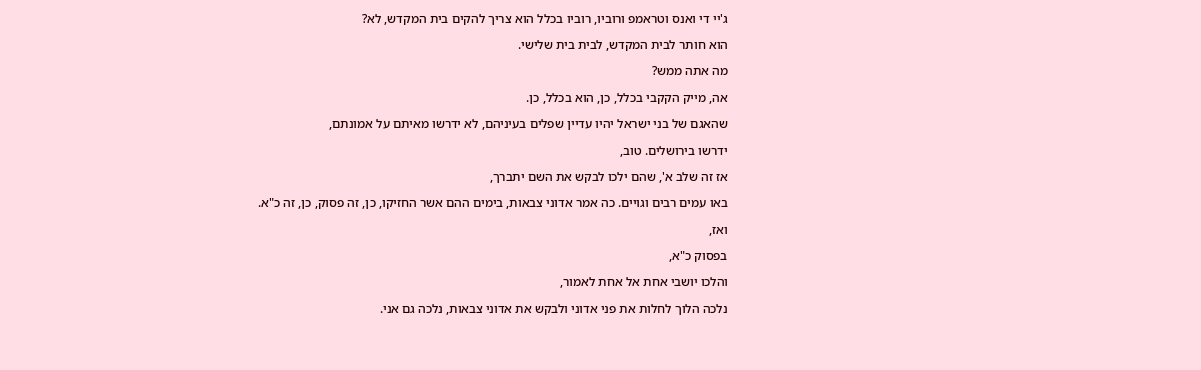ג'יי די ואנס וטראמפ ורוביו, רוביו בכלל הוא צריך להקים בית המקדש, לא?

הוא חותר לבית המקדש, לבית בית שלישי.

מה אתה ממש?

אה, מייק הקקבי בכלל, כן, הוא בכלל, כן.

שהאגם של בני ישראל יהיו עדיין שפלים בעיניהם, לא ידרשו מאיתם על אמונתם,

ידרשו בירושלים. טוב,

אז זה שלב א', שהם ילכו לבקש את השם יתברך,

באו עמים רבים וגויים. כה אמר אדוני צבאות, בימים ההם אשר החזיקו, כן, זה פסוק, כן, זה כ"א.

ואז,

בפסוק כ"א,

והלכו יושבי אחת אל אחת לאמור,

נלכה הלוך לחלות את פני אדוני ולבקש את אדוני צבאות, נלכה גם אני.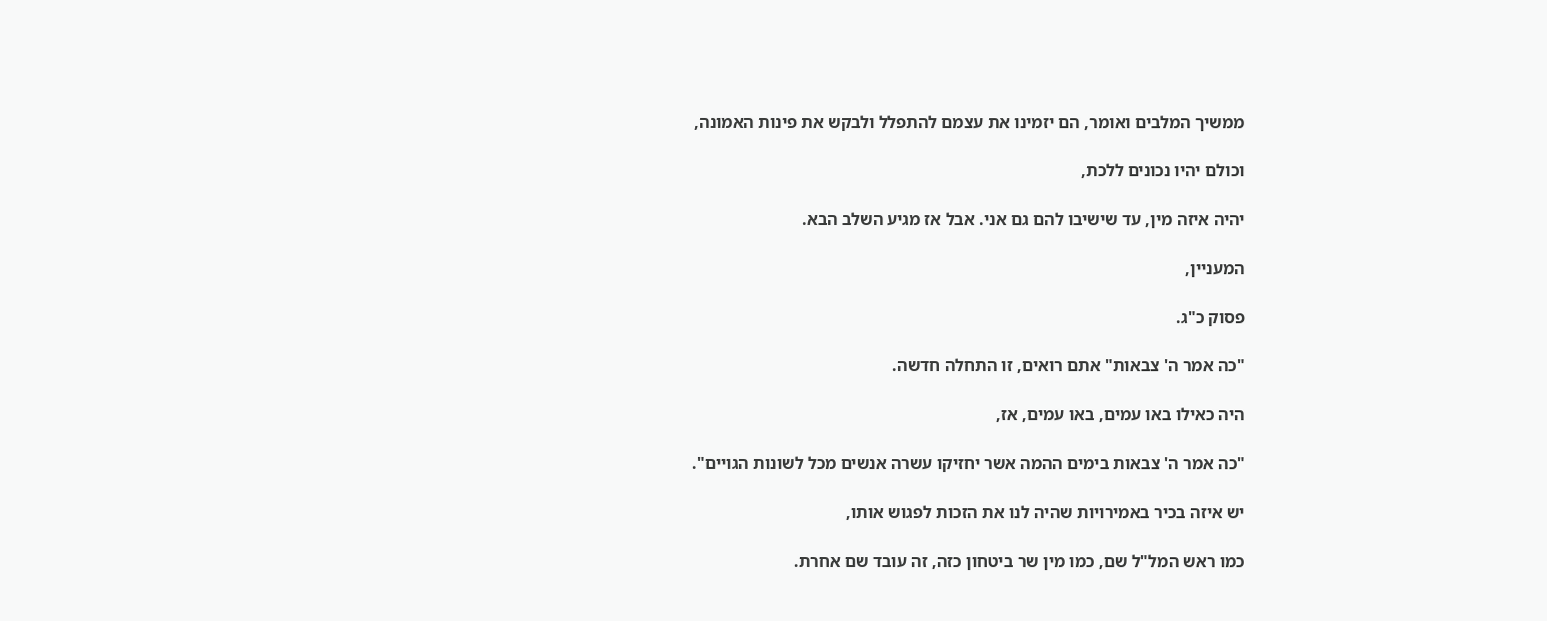ממשיך המלבים ואומר, הם יזמינו את עצמם להתפלל ולבקש את פינות האמונה,

וכולם יהיו נכונים ללכת,

יהיה איזה מין, עד שישיבו להם גם אני. אבל אז מגיע השלב הבא.

המעניין,

פסוק כ"ג.

"כה אמר ה' צבאות" אתם רואים, זו התחלה חדשה.

היה כאילו באו עמים, באו עמים, אז,

"כה אמר ה' צבאות בימים ההמה אשר יחזיקו עשרה אנשים מכל לשונות הגויים".

יש איזה בכיר באמירויות שהיה לנו את הזכות לפגוש אותו,

כמו ראש המל"ל שם, כמו מין שר ביטחון כזה, זה עובד שם אחרת.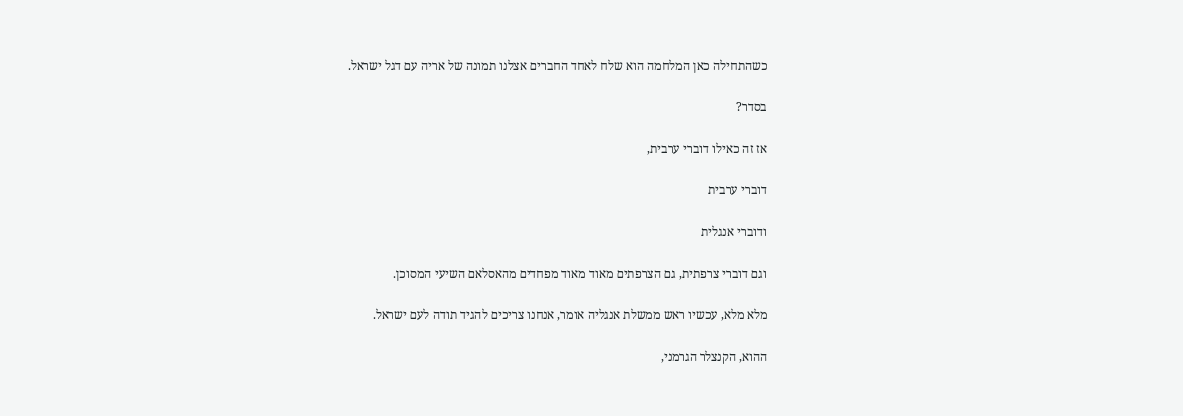כשהתחילה כאן המלחמה הוא שלח לאחד החברים אצלנו תמונה של אריה עם דגל ישראל.

בסדר?

אז זה כאילו דוברי ערבית,

דוברי ערבית

ודוברי אנגלית

וגם דוברי צרפתית, גם הצרפתים מאוד מאוד מפחדים מהאסלאם השיעי המסוכן.

מלא מלא, עכשיו ראש ממשלת אנגליה אומר, אנחנו צריכים להגיד תודה לעם ישראל.

ההוא, הקנצלר הגרמני,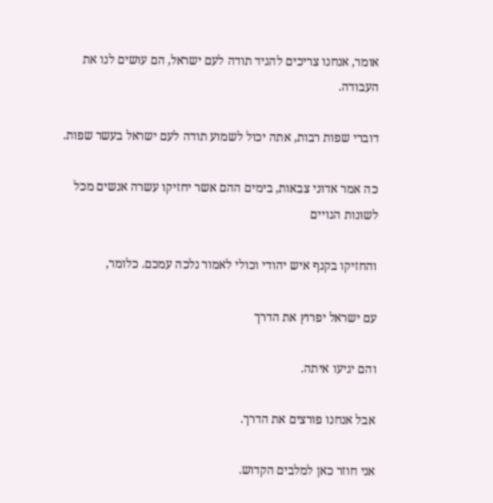אומר, אנחנו צריכים להגיד תודה לעם ישראל, הם עושים לנו את העבודה.

דוברי שפות רבות, אתה יכול לשמוע תודה לעם ישראל בעשר שפות.

כה אמר אדוני צבאות, בימים ההם אשר יחזיקו עשרה אנשים מכל לשונות הגויים

והחזיקו בקנף איש יהודי וכולי לאמור נלכה עמכם. כלומר,

עם ישראל יפרוץ את הדרך

והם יגיעו איתה.

אבל אנחנו פורצים את הדרך.

אני חוזר כאן למלבים הקדוש.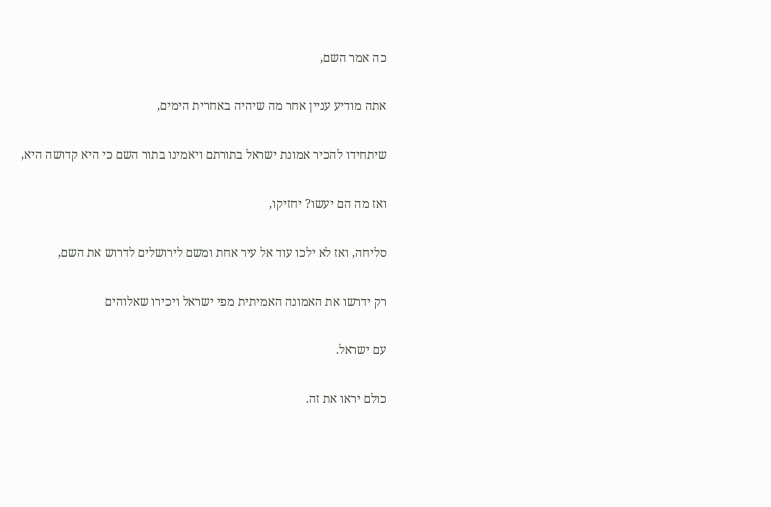כה אמר השם,

אתה מודיע עניין אחר מה שיהיה באחרית הימים,

שיתחידו להכיר אמונת ישראל בתורתם ויאמינו בתור השם כי היא קדושה היא,

ואז מה הם יעשו? יחזיקו,

סליחה, ואז לא ילכו עוד אל עיר אחת ומשם לירושלים לדרוש את השם,

רק ידרשו את האמונה האמיתית מפי ישראל ויכירו שאלוהים

עם ישראל.

כולם יראו את זה.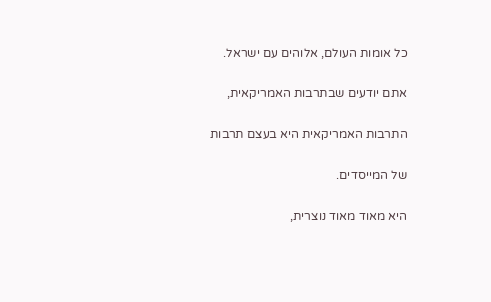כל אומות העולם, אלוהים עם ישראל.

אתם יודעים שבתרבות האמריקאית,

התרבות האמריקאית היא בעצם תרבות

של המייסדים.

היא מאוד מאוד נוצרית,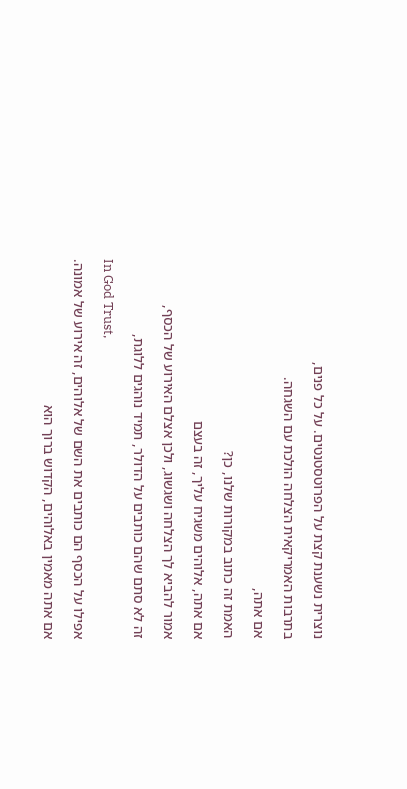נוצרית נשענת קצת על הפרוטסטנטים. על כל פנים,

בתרבות האמריקאית הצלחה הולכת עם השגחה.

אם אתה,

האמת זה כתוב במקורות שלנו, כן?

אם אתה, אלוהים משגיח עליך, זה בעצם

אמור להביא לך הצלחה ושגשוג, ולכן אצלם האירוע של הכסף,

זה לא סתם שהם כותבים על הדולר, תמיד נוהגים ללוגת,

In God Trust,

אפילו על הכסף הם כותבים את השם של אלוהים, זה אירוע של אמונה.

אם אתה מאמין באלוהים, הקדוש ברוך הוא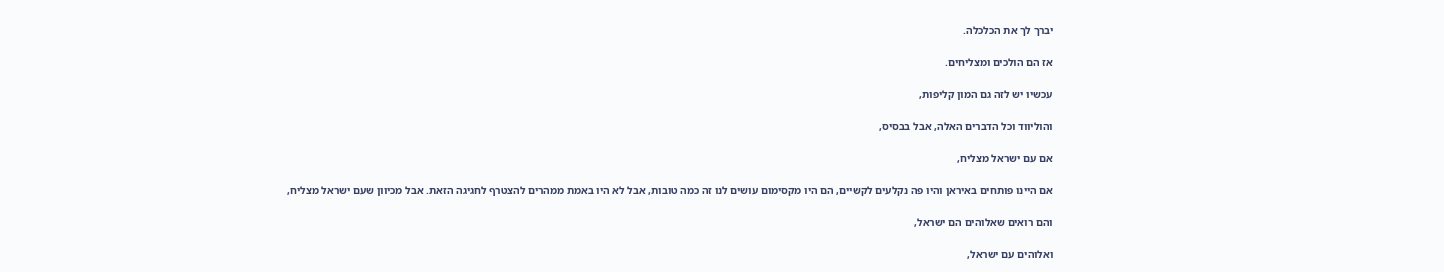יברך לך את הכלכלה.

אז הם הולכים ומצליחים.

עכשיו יש לזה גם המון קליפות,

והוליווד וכל הדברים האלה, אבל בבסיס,

אם עם ישראל מצליח,

אם היינו פותחים באיראן והיו פה נקלעים לקשיים, הם היו מקסימום עושים לנו זה כמה טובות, אבל לא היו באמת ממהרים להצטרף לחגיגה הזאת. אבל מכיוון שעם ישראל מצליח,

והם רואים שאלוהים הם ישראל,

ואלוהים עם ישראל,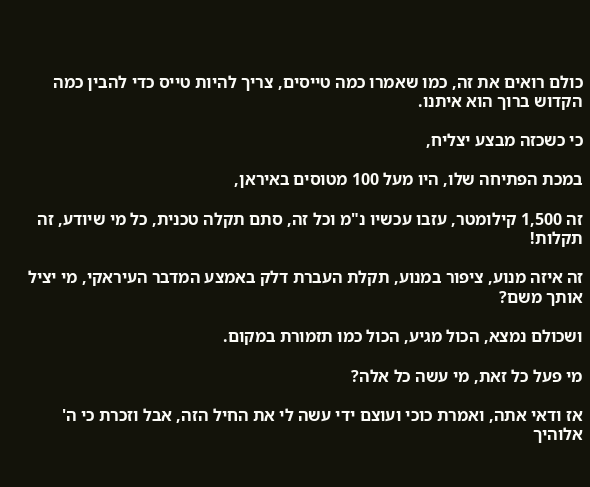כולם רואים את זה, כמו שאמרו כמה טייסים, צריך להיות טייס כדי להבין כמה הקדוש ברוך הוא איתנו.

כי כשכזה מבצע יצליח,

במכת הפתיחה שלו, היו מעל 100 מטוסים באיראן,

זה 1,500 קילומטר, עזבו עכשיו נ"מ וכל זה, סתם תקלה טכנית, כל מי שיודע, זה תקלות!

זה איזה מנוע, ציפור במנוע, תקלת העברת דלק באמצע המדבר העיראקי, מי יציל אותך משם?

ושכולם נמצא, הכול מגיע, הכול כמו תזמורת במקום.

מי פעל כל זאת, מי עשה כל אלה?

אז ודאי אתה, ואמרת כוכי ועוצם ידי עשה לי את החיל הזה, אבל וזכרת כי ה' אלוהיך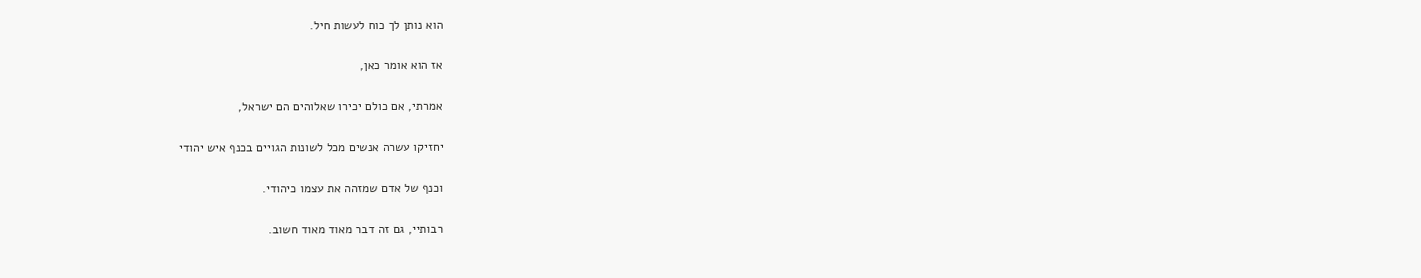הוא נותן לך כוח לעשות חיל.

אז הוא אומר כאן,

אמרתי, אם כולם יכירו שאלוהים הם ישראל,

יחזיקו עשרה אנשים מכל לשונות הגויים בכנף איש יהודי

וכנף של אדם שמזהה את עצמו כיהודי.

רבותיי, גם זה דבר מאוד מאוד חשוב.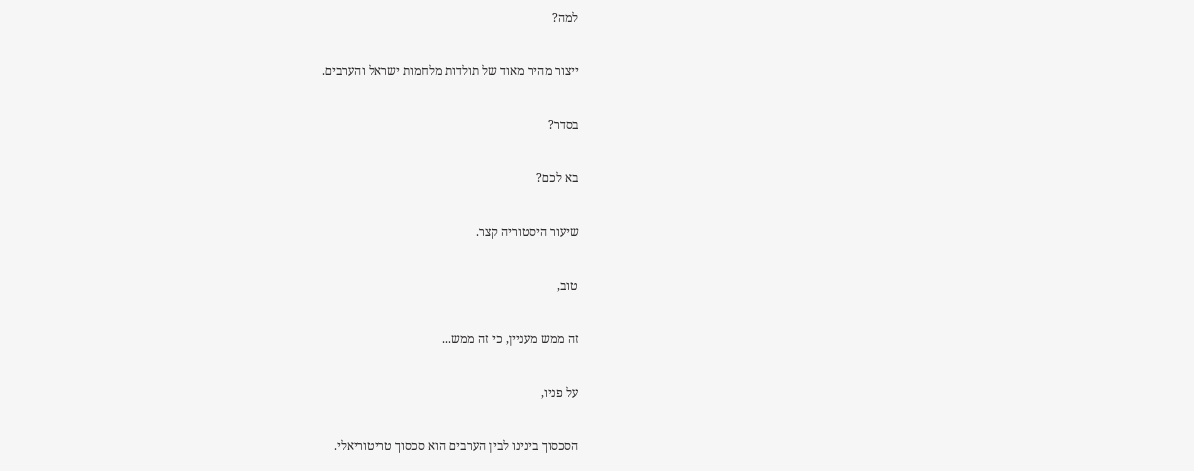למה?

ייצור מהיר מאוד של תולדות מלחמות ישראל והערבים.

בסדר?

בא לכם?

שיעור היסטוריה קצר.

טוב,

זה ממש מעניין, כי זה ממש...

על פניו,

הסכסוך בינינו לבין הערבים הוא סכסוך טריטוריאלי.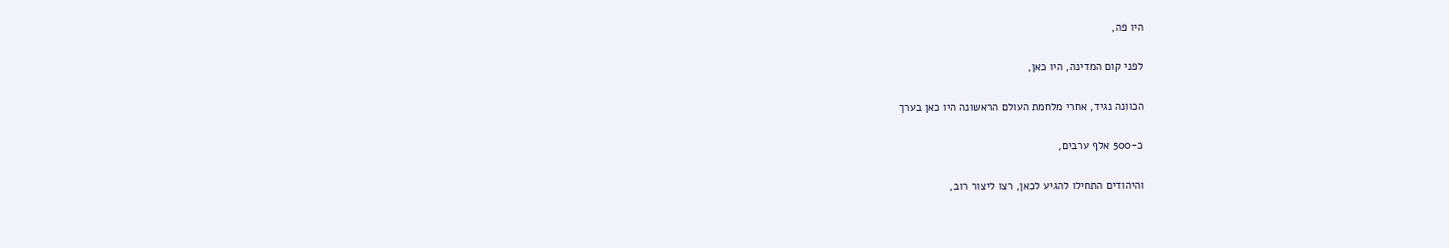היו פה,

לפני קום המדינה, היו כאן,

הכוונה נגיד, אחרי מלחמת העולם הראשונה היו כאן בערך

כ-500 אלף ערבים,

והיהודים התחילו להגיע לכאן, רצו ליצור רוב,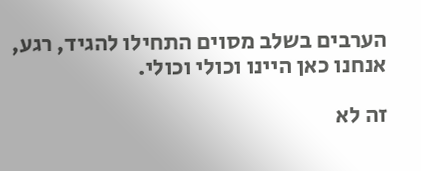הערבים בשלב מסוים התחילו להגיד, רגע, אנחנו כאן היינו וכולי וכולי.

זה לא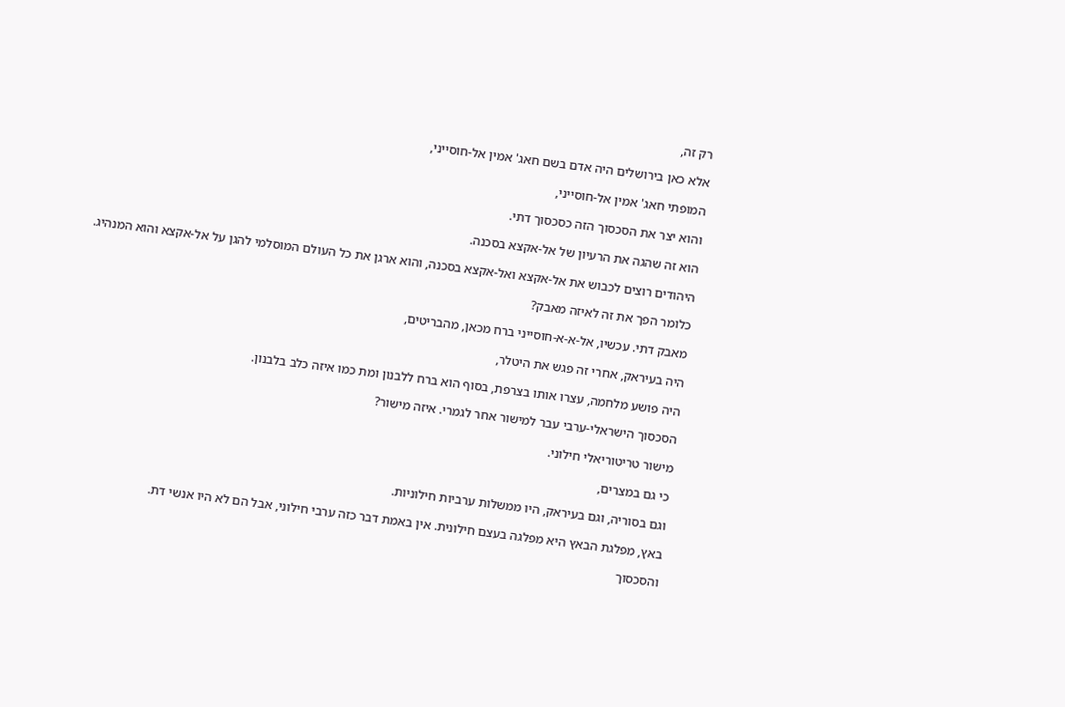רק זה,

אלא כאן בירושלים היה אדם בשם חאג' אמין אל-חוסייני,

המופתי חאג' אמין אל-חוסייני,

והוא יצר את הסכסוך הזה כסכסוך דתי.

הוא זה שהגה את הרעיון של אל-אקצא בסכנה.

היהודים רוצים לכבוש את אל-אקצא ואל-אקצא בסכנה, והוא ארגן את כל העולם המוסלמי להגן על אל-אקצא והוא המנהיג.

כלומר הפך את זה לאיזה מאבק?

מאבק דתי. עכשיו, אל-א-א-חוסייני ברח מכאן, מהבריטים,

היה בעיראק, אחרי זה פגש את היטלר,

היה פושע מלחמה, עצרו אותו בצרפת, בסוף הוא ברח ללבנון ומת כמו איזה כלב בלבנון.

הסכסוך הישראלי-ערבי עבר למישור אחר לגמרי. איזה מישור?

מישור טריטוריאלי חילוני.

כי גם במצרים,

וגם בסוריה, וגם בעיראק, היו ממשלות ערביות חילוניות.

באץ, מפלגת הבאץ היא מפלגה בעצם חילונית. אין באמת דבר כזה ערבי חילוני, אבל הם לא היו אנשי דת.

והסכסוך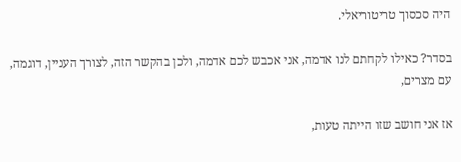היה סכסוך טריטוריאלי.

בסדר? כאילו לקחתם לנו אדמה, אני אכבש לכם אדמה, ולכן בהקשר הזה, לצורך העניין, דוגמה, עם מצרים,

אז אני חושב שזו הייתה טעות,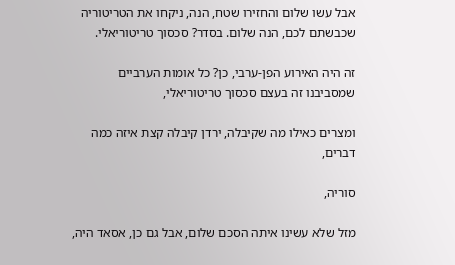אבל עשו שלום והחזירו שטח, הנה, ניקחו את הטריטוריה שכבשתם לכם, הנה שלום. בסדר? סכסוך טריטוריאלי.

זה היה האירוע הפן-ערבי, כן? כל אומות הערביים שמסביבנו זה בעצם סכסוך טריטוריאלי,

ומצרים כאילו מה שקיבלה, ירדן קיבלה קצת איזה כמה דברים,

סוריה,

מזל שלא עשינו איתה הסכם שלום, אבל גם כן, אסאד היה,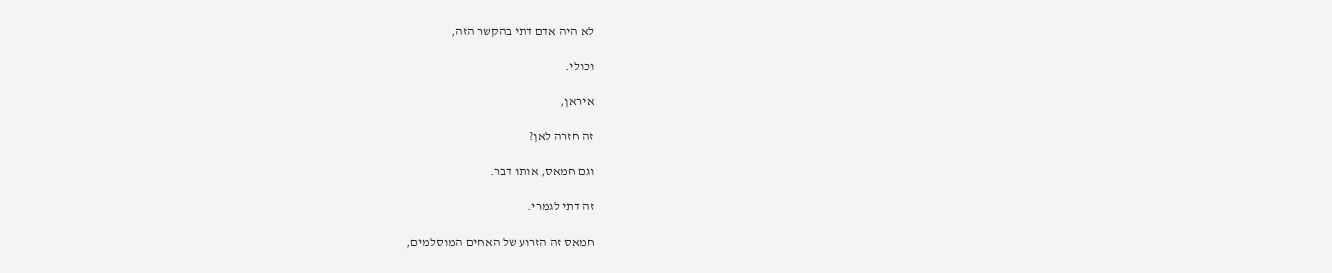לא היה אדם דתי בהקשר הזה,

וכולי.

איראן,

זה חזרה לאן?

וגם חמאס, אותו דבר.

זה דתי לגמרי.

חמאס זה הזרוע של האחים המוסלמים,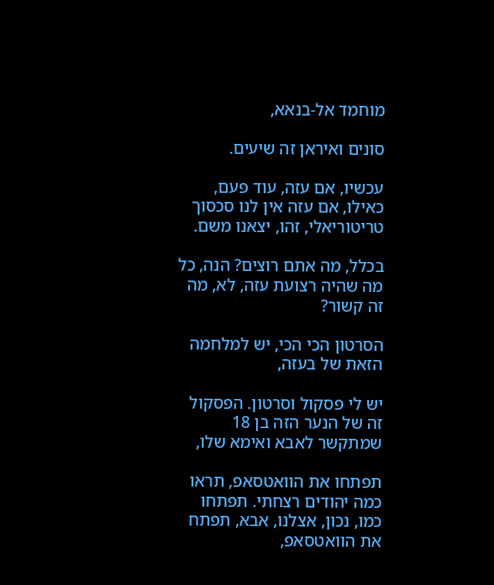מוחמד אל-בנאא,

סונים ואיראן זה שיעים.

עכשיו, אם עזה, עוד פעם, כאילו, אם עזה אין לנו סכסוך טריטוריאלי, זהו, יצאנו משם.

בכלל, מה אתם רוצים? הנה, כל מה שהיה רצועת עזה, לא, מה זה קשור?

הסרטון הכי הכי, יש למלחמה הזאת של בעזה,

יש לי פסקול וסרטון. הפסקול זה של הנער הזה בן 18 שמתקשר לאבא ואימא שלו,

תפתחו את הוואטסאפ, תראו כמה יהודים רצחתי. תפתחו כמו, נכון, אצלנו, אבא, תפתח את הוואטסאפ,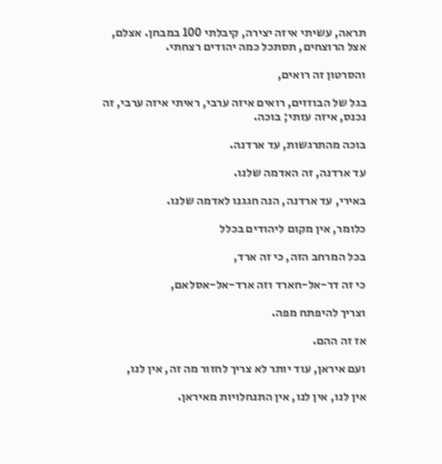תראה, עשיתי איזה יצירה, קיבלתי 100 במבחן. אצלם, אצל הרוצחים, תסתכל כמה יהודים רצחתי.

והסרטון זה רואים,

בגל של הבוזזים, רואים איזה ערבי, ראיתי איזה ערבי, זה נכנס, איזה עזתי; בוכה.

בוכה מהתרגשות, עד ארדנה.

עד ארדנה, זה האדמה שלנו.

באירי, עד ארדנה, הנה חגגנו לאדמה שלנו.

כלומר, אין מקום ליהודים בכלל

בכל המרחב הזה, כי זה ארד,

כי זה דר-אל-חארד וזה ארד-אל-אסלאם,

וצריך להיפתח מפה.

אז זה ההם.

ועם איראן, עוד יותר לא צריך לחזור מה זה, אין לנו,

אין לנו, אין לנו, אין התנחלויות מאיראן.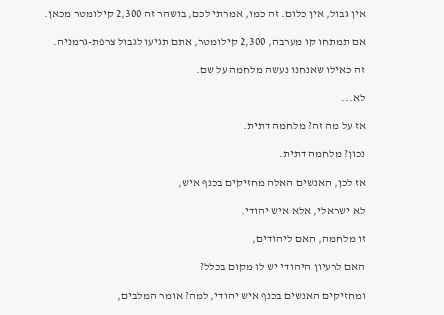אין גבול, אין כלום. זה כמו, אמרתי לכם, בושהר זה 2,300 קילומטר מכאן.

אם תמתחו קו מערבה, 2,300 קילומטר, אתם תגיעו לגבול צרפת-גרמניה.

זה כאילו שאנחנו נעשה מלחמה על שם.

לא...

אז על מה זה? מלחמה דתית.

נכון? מלחמה דתית.

אז לכן, האנשים האלה מחזיקים בכנף איש,

לא ישראלי, אלא איש יהודי.

זו מלחמה, האם ליהודים,

האם לרעיון היהודי יש לו מקום בכלל?

ומחזיקים האנשים בכנף איש יהודי, למה? אומר המלבים,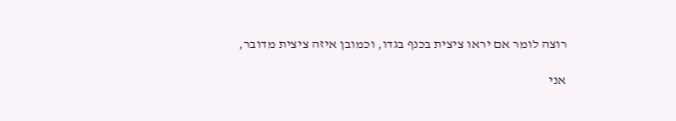רוצה לומר אם יראו ציצית בכנף בגדו, וכמובן איזה ציצית מדובר,

אני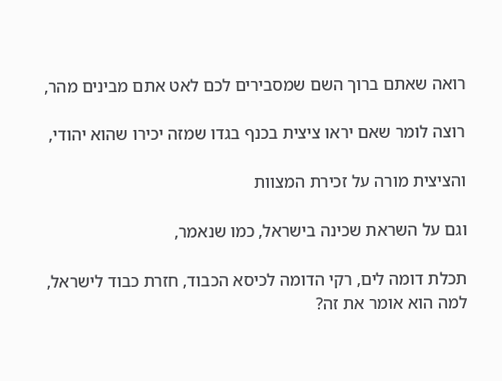רואה שאתם ברוך השם שמסבירים לכם לאט אתם מבינים מהר,

רוצה לומר שאם יראו ציצית בכנף בגדו שמזה יכירו שהוא יהודי,

והציצית מורה על זכירת המצוות

וגם על השראת שכינה בישראל, כמו שנאמר,

תכלת דומה לים, רקי הדומה לכיסא הכבוד, חזרת כבוד לישראל, למה הוא אומר את זה?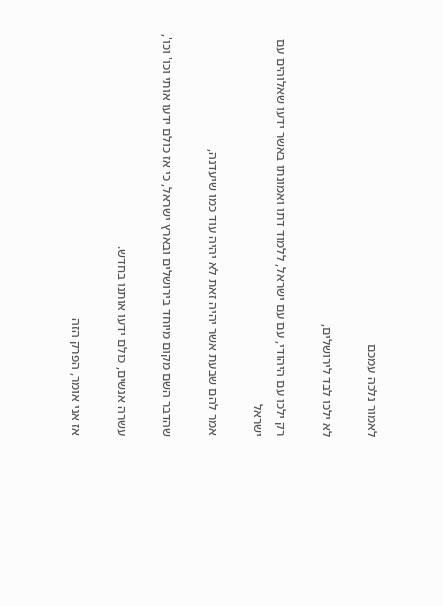לאמור נלכה עמכם

לא ילכו לבד לירושלים,

רק ילכו עם היהודי, עם עם ישראל, ללמוד דתו ואמונתו באשר ידעו שאלוהים עם ישראל

אמר להם שבעת אשר יהיה זאת לא יהיה עוד כמו שיעדנה,

שהדבר השם מקום מיוחד בירושלים ובארץ ישראל, כי אז כולם ידעו אותי וכו' וכו',

עשרה אנשים, כולם ידעו אותנו בחדש.

אז אני אומר, הפרק הזה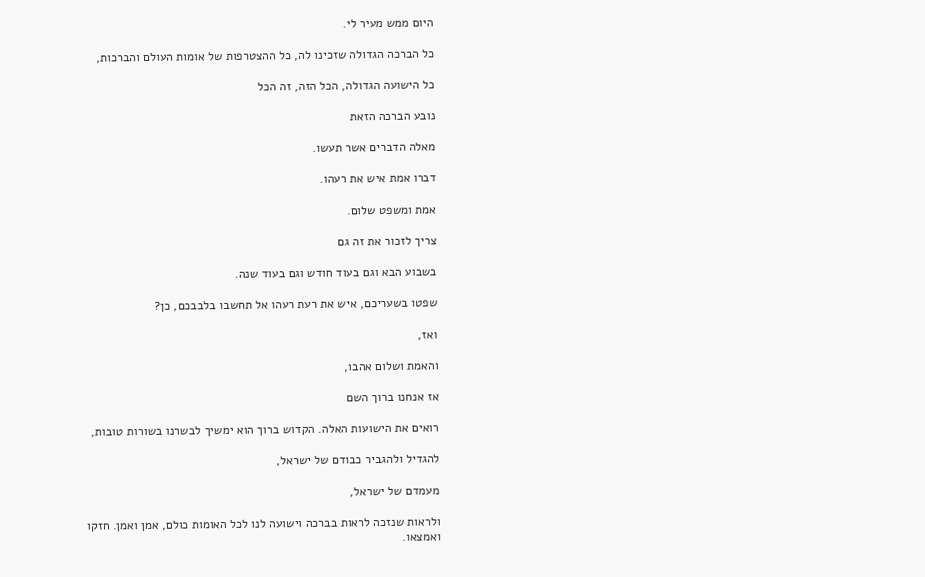היום ממש מעיר לי.

כל הברכה הגדולה שזכינו לה, כל ההצטרפות של אומות העולם והברכות,

כל הישועה הגדולה, הכל הזה, זה הכל

נובע הברכה הזאת

מאלה הדברים אשר תעשו.

דברו אמת איש את רעהו.

אמת ומשפט שלום.

צריך לזכור את זה גם

בשבוע הבא וגם בעוד חודש וגם בעוד שנה.

שפטו בשעריכם, איש את רעת רעהו אל תחשבו בלבבכם, כן?

ואז,

והאמת ושלום אהבו,

אז אנחנו ברוך השם

רואים את הישועות האלה. הקדוש ברוך הוא ימשיך לבשרנו בשורות טובות,

להגדיל ולהגביר כבודם של ישראל,

מעמדם של ישראל,

ולראות שנזכה לראות בברכה וישועה לנו לכל האומות כולם, אמן ואמן. חזקו ואמצאו.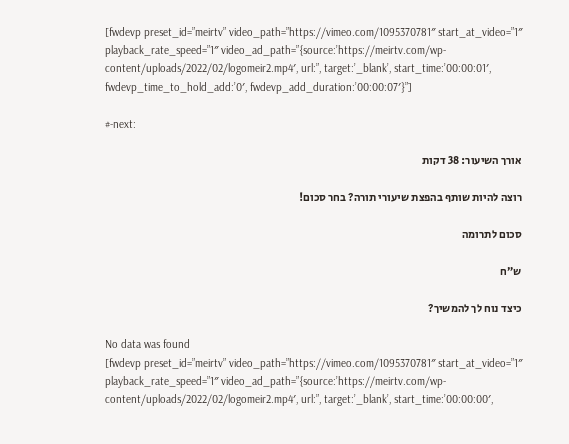[fwdevp preset_id=”meirtv” video_path=”https://vimeo.com/1095370781″ start_at_video=”1″ playback_rate_speed=”1″ video_ad_path=”{source:’https://meirtv.com/wp-content/uploads/2022/02/logomeir2.mp4′, url:”, target:’_blank’, start_time:’00:00:01′, fwdevp_time_to_hold_add:’0′, fwdevp_add_duration:’00:00:07′}”]

#-next:

אורך השיעור: 38 דקות

רוצה להיות שותף בהפצת שיעורי תורה? בחר סכום!

סכום לתרומה

ש”ח

כיצד נוח לך להמשיך?

No data was found
[fwdevp preset_id=”meirtv” video_path=”https://vimeo.com/1095370781″ start_at_video=”1″ playback_rate_speed=”1″ video_ad_path=”{source:’https://meirtv.com/wp-content/uploads/2022/02/logomeir2.mp4′, url:”, target:’_blank’, start_time:’00:00:00′,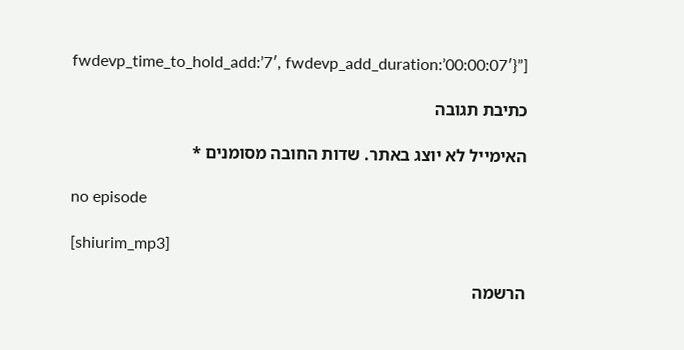fwdevp_time_to_hold_add:’7′, fwdevp_add_duration:’00:00:07′}”]

כתיבת תגובה

האימייל לא יוצג באתר. שדות החובה מסומנים *

no episode

[shiurim_mp3]

הרשמה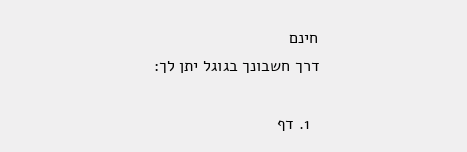חינם
דרך חשבונך בגוגל יתן לך:

  1. דף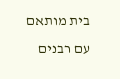בית מותאם עם רבנים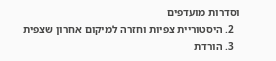וסדרות מועדפים
  2. היסטוריית צפיות וחזרה למיקום אחרון שצפית
  3. הורדת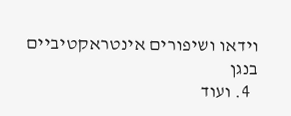וידאו ושיפורים אינטראקטיביים בנגן
  4. ועוד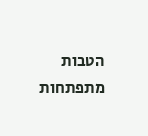הטבות מתפתחות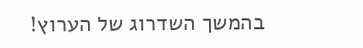בהמשך השדרוג של הערוץ!